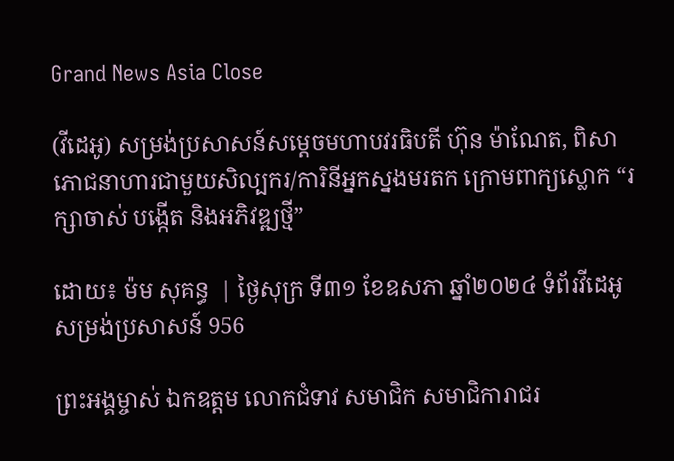Grand News Asia Close

(វីដេអូ) សម្រង់ប្រសាសន៍សម្តេចមហាបវរធិបតី ហ៊ុន ម៉ាណែត, ពិសាភោជនាហារជាមួយសិល្បករ/ការិនីអ្នកស្នងមរតក ក្រោមពាក្យស្លោក “រក្សាចាស់ បង្កើត និងអភិវឌ្ឍថ្មី”

ដោយ៖ ម៉ម សុគន្ធ  | ថ្ងៃសុក្រ ទី៣១ ខែឧសភា ឆ្នាំ២០២៤ ទំព័រវីដេអូ សម្រង់ប្រសាសន៍ 956

ព្រះអង្គម្ចាស់ ឯកឧត្តម លោកជំទាវ សមាជិក សមាជិការាជរ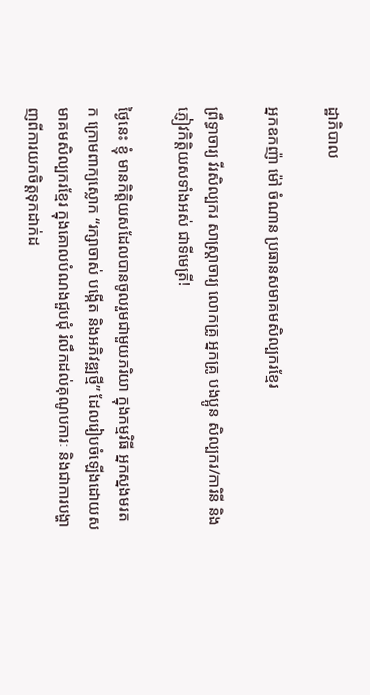ដ្ឋាភិបាល

អ្នកឧកញ៉ា ម៉ៅ ចំណាន ប្រធានសមាគមសិល្បករខ្មែរ

ព្រឹទ្ធាចារ្យ វីរសិល្បករ សាស្ត្រាចារ្យ លោកគ្រូ អ្នកគ្រូ បងប្អូន សិល្បករ/ការិនី និងភ្ញៀវកិត្តិយសទាំងអស់ ជាទីមេត្រី!

ថ្ងៃនេះ ខ្ញុំ មានកិត្តិយសដែលបានចូលរួមជាមួយភរិយា ក្នុងកម្មវិធី អ្នកស្នងមរតក ក្រោមពាក្យស្លោក “រក្សាចាស់ បង្កើត និងអភិវឌ្ឍថ្មី” ដែលរៀបចំឡើងដោយសមាគមសិល្បករខ្មែរ ក្នុងគោលបំណងជួបជុំ រំលឹកដល់គុណូបការៈ និងជាការបង្ហាញពីការយកចិត្តទុកដាក់ដ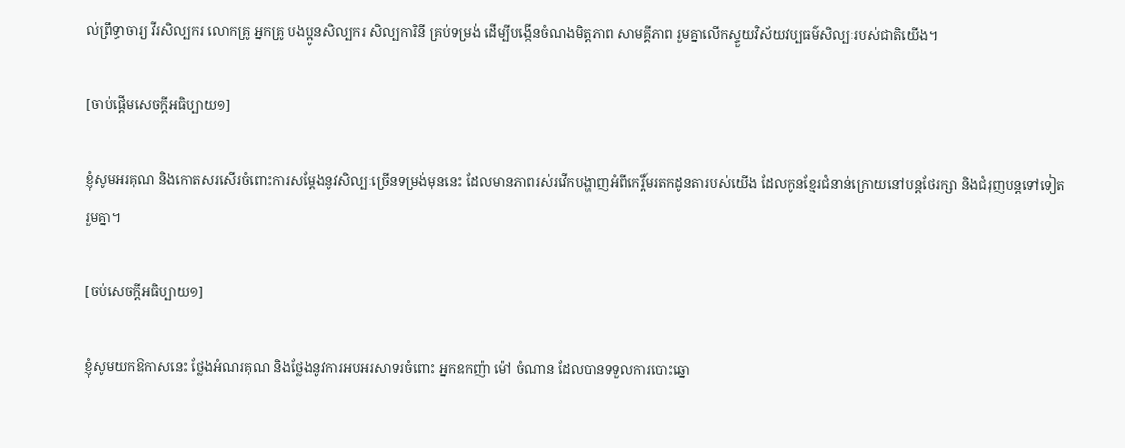ល់ព្រឹទ្ធាចារ្យ វីរសិល្បករ លោកគ្រូ អ្នកគ្រូ បងប្អូនសិល្បករ សិល្បការិនី គ្រប់ទម្រង់ ដើម្បីបង្កើនចំណងមិត្តភាព សាមគ្គីភាព រួមគ្នាលើកស្ទួយវិស័យវប្បធម៌សិល្បៈរបស់ជាតិយើង។

[ចាប់ផ្តើមសេចក្តីអធិប្បាយ១]

ខ្ញុំសូមអរគុណ និងកោតសរសើរចំពោះការសម្តែងនូវសិល្បៈច្រើនទម្រង់មុននេះ ដែលមានភាពរស់រវើកបង្ហាញអំពីកេរ្តិ៍មរតកដូនតារបស់យើង ដែលកូនខ្មែរជំនាន់ក្រោយនៅបន្តថែរក្សា និងជំរុញបន្តទៅទៀតរួមគ្នា។

[ចប់សេចក្តីអធិប្បាយ១]

ខ្ញុំសូមយកឱកាសនេះ ថ្លែងអំណរគុណ និងថ្លែងនូវការអបអរសាទរចំពោះ អ្នកឧកញ៉ា ម៉ៅ ចំណាន ដែលបានទទួលការបោះឆ្នោ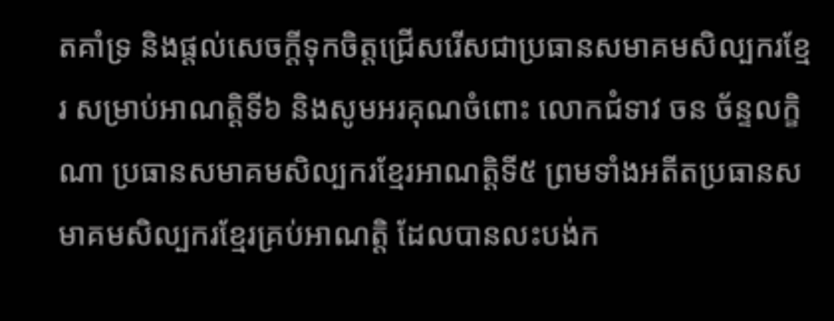តគាំទ្រ និងផ្តល់សេចក្តីទុកចិត្តជ្រើសរើសជាប្រធានសមាគមសិល្បករខ្មែរ សម្រាប់អាណត្តិទី៦ និងសូមអរគុណចំពោះ លោកជំទាវ ចន ច័ន្ទលក្ខិណា ប្រធានសមាគមសិល្បករខ្មែរអាណត្តិទី៥ ព្រមទាំងអតីតប្រធានសមាគមសិល្បករខ្មែរគ្រប់អាណត្តិ ដែលបានលះបង់ក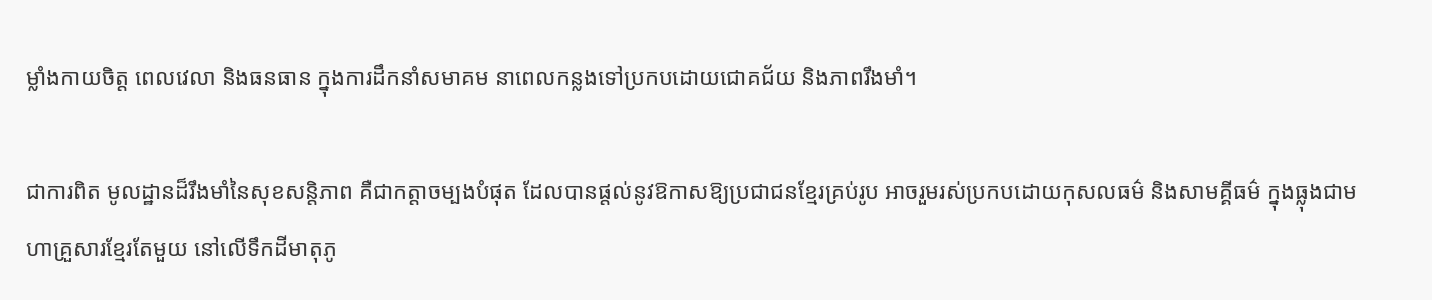ម្លាំងកាយចិត្ត ពេលវេលា និងធនធាន ក្នុងការដឹកនាំសមាគម នាពេលកន្លងទៅប្រកបដោយជោគជ័យ និងភាពរឹងមាំ។

ជាការពិត មូលដ្ឋានដ៏រឹងមាំនៃសុខសន្តិភាព គឺជាកត្តាចម្បងបំផុត ដែលបានផ្តល់នូវឱកាសឱ្យប្រជាជនខ្មែរគ្រប់រូប អាចរួមរស់ប្រកបដោយកុសលធម៌ និងសាមគ្គីធម៌ ក្នុងធ្លុងជាមហាគ្រួសារខ្មែរតែមួយ នៅលើទឹកដីមាតុភូ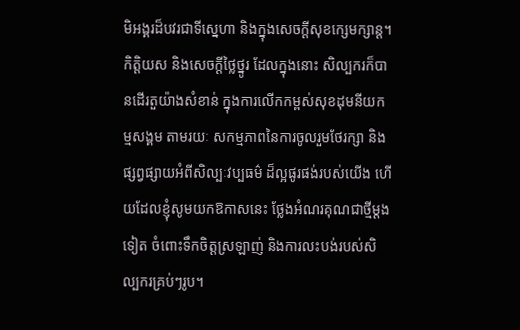មិអង្គរដ៏បវរជាទីស្នេហា និងក្នុងសេចក្តីសុខក្សេមក្សាន្ត។ កិត្តិយស និងសេចក្តីថ្លៃថ្នូរ ដែលក្នុងនោះ សិល្បករក៏បានដើរតួយ៉ាងសំខាន់ ក្នុងការលើកកម្ពស់សុខដុមនីយកម្មសង្គម តាមរយៈ សកម្មភាពនៃការចូលរួមថែរក្សា និងផ្សព្វផ្សាយអំពីសិល្បៈវប្បធម៌ ដ៏ល្អផូរផង់របស់យើង ហើយដែលខ្ញុំសូមយកឱកាសនេះ ថ្លែងអំណរគុណជាថ្មីម្តងទៀត ចំពោះទឹកចិត្តស្រឡាញ់ និងការលះបង់របស់សិល្បករគ្រប់ៗរូប។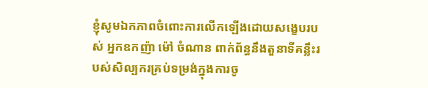ខ្ញុំសូមឯកភាពចំពោះការលើកឡើងដោយសង្ខេបរបស់ អ្នកឧកញ៉ា ម៉ៅ ចំណាន ពាក់ព័ន្ធនឹងតួនាទីគន្លឹះរបស់សិល្បករគ្រប់ទម្រង់ក្នុងការចូ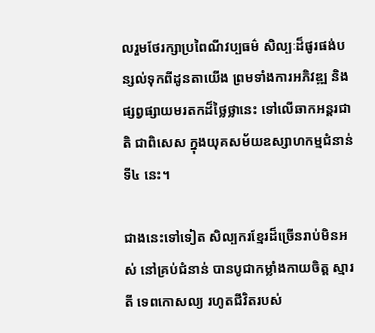លរួមថែរក្សាប្រពៃណីវប្បធម៌ សិល្បៈដ៏ផូរផង់បន្សល់ទុកពីដូនតាយើង ព្រមទាំងការអភិវឌ្ឍ និងផ្សព្វផ្សាយមរតកដ៏ថ្លៃថ្លានេះ ទៅលើឆាកអន្តរជាតិ ជាពិសេស ក្នុងយុគសម័យឧស្សាហកម្មជំនាន់ទី៤ នេះ។

ជាងនេះទៅទៀត សិល្បករខ្មែរដ៏ច្រើនរាប់មិនអស់ នៅគ្រប់ជំនាន់ បានបូជាកម្លាំងកាយចិត្ត ស្មារតី ទេពកោសល្យ រហូតជីវិតរបស់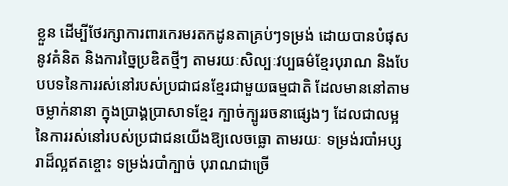ខ្លួន ដើម្បីថែរក្សាការពារកេរមរតកដូនតាគ្រប់ៗទម្រង់ ដោយបានបំផុសនូវគំនិត និងការច្នៃប្រឌិតថ្មីៗ តាមរយៈសិល្បៈវប្បធម៌ខ្មែរបុរាណ និងបែបបទនៃការរស់នៅរបស់ប្រជាជនខ្មែរជាមួយធម្មជាតិ ដែលមាននៅតាមចម្លាក់នានា ក្នុងប្រាង្គប្រាសាទខ្មែរ ក្បាច់ក្បូររចនាផ្សេងៗ ដែលជាលម្អនៃការរស់នៅរបស់ប្រជាជនយើងឱ្យលេចធ្លោ តាមរយៈ ទម្រង់របាំអប្សរាដ៏ល្អឥតខ្ចោះ ទម្រង់របាំក្បាច់ បុរាណជាច្រើ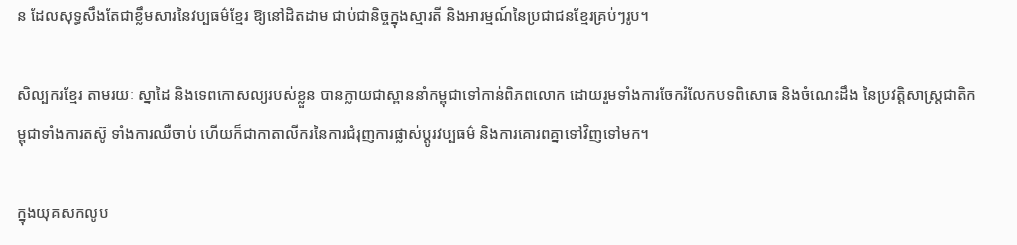ន ដែលសុទ្ធសឹងតែជាខ្លឹមសារនៃវប្បធម៌ខ្មែរ ឱ្យនៅដិតដាម ជាប់ជានិច្ចក្នុងស្មារតី និងអារម្មណ៍នៃប្រជាជនខ្មែរគ្រប់ៗរូប។

សិល្បករខ្មែរ តាមរយៈ ស្នាដៃ និងទេពកោសល្យរបស់ខ្លួន បានក្លាយជាស្ពាននាំកម្ពុជាទៅកាន់ពិភពលោក ដោយរួមទាំងការចែករំលែកបទពិសោធ និងចំណេះដឹង នៃប្រវត្តិសាស្ត្រជាតិកម្ពុជាទាំងការតស៊ូ ទាំងការឈឺចាប់ ហើយក៏ជាកាតាលីករនៃការជំរុញការផ្លាស់ប្តូរវប្បធម៌ និងការគោរពគ្នាទៅវិញទៅមក។

ក្នុងយុគសកលូប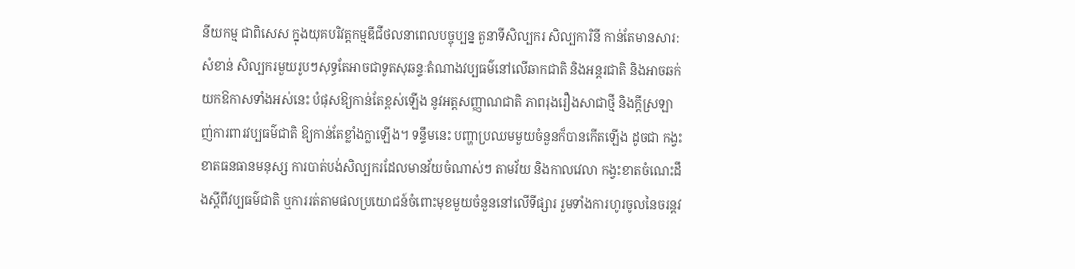នីយកម្ម ជាពិសេស ក្នុងយុគបរិវត្តកម្មឌីជីថលនាពេលបច្ចុប្បន្ន តួនាទីសិល្បករ សិល្បការិនី កាន់តែមានសារ:សំខាន់ សិល្បករមួយរូបៗសុទ្ធតែអាចជាទូតសុឆន្ទៈតំណាងវប្បធម៌នៅលើឆាកជាតិ និងអន្តរជាតិ និងអាចឆក់យកឱកាសទាំងអស់នេះ បំផុសឱ្យកាន់តែខ្ពស់ឡើង នូវអត្តសញ្ញាណជាតិ ភាពរុងរឿងសាជាថ្មី និងក្តីស្រឡាញ់ការពារវប្បធម៌ជាតិ ឱ្យកាន់តែខ្លាំងក្លាឡើង។ ទន្ទឹមនេះ បញ្ហាប្រឈមមួយចំនួនក៏បានកើតឡើង ដូចជា កង្វះខាតធនធានមនុស្ស ការបាត់បង់សិល្បករដែលមានវ័យចំណាស់ៗ តាមវ័យ និងកាលវេលា កង្វះខាតចំណេះដឹងស្តីពីវប្បធម៌ជាតិ ឬការរត់តាមផលប្រយោជន៍ចំពោះមុខមួយចំនួននៅលើទីផ្សារ រួមទាំងការហូរចូលនៃចរន្តវ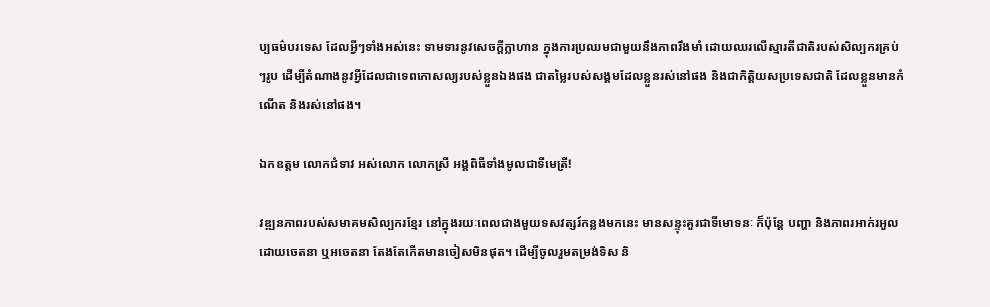ប្បធម៌បរទេស ដែលអ្វីៗទាំងអស់នេះ ទាមទារនូវសេចក្តីក្លាហាន ក្នុងការប្រឈមជាមួយនឹងភាពរឹងមាំ ដោយឈរលើស្មារតីជាតិរបស់សិល្បករគ្រប់ៗរូប ដើម្បីតំណាងនូវអ្វីដែលជាទេពកោសល្យរបស់ខ្លួនឯងផង ជាតម្លៃរបស់សង្គមដែលខ្លួនរស់នៅផង និងជាកិត្តិយសប្រទេសជាតិ ដែលខ្លួនមានកំណើត និងរស់នៅផង។

ឯកឧត្ដម លោកជំទាវ អស់លោក លោកស្រី អង្គពិធីទាំងមូលជាទីមេត្រី!

វឌ្ឍនភាពរបស់សមាគមសិល្បករខ្មែរ នៅក្នុងរយៈពេលជាងមួយទសវត្សរ៍កន្លងមកនេះ មានសន្ទុះគួរជាទីមោទនៈ ក៏ប៉ុន្តែ បញ្ហា និងភាពរអាក់រអួលដោយចេតនា ឬអចេតនា តែងតែកើតមានចៀសមិនផុត។ ដើម្បីចូលរួមតម្រង់ទិស និ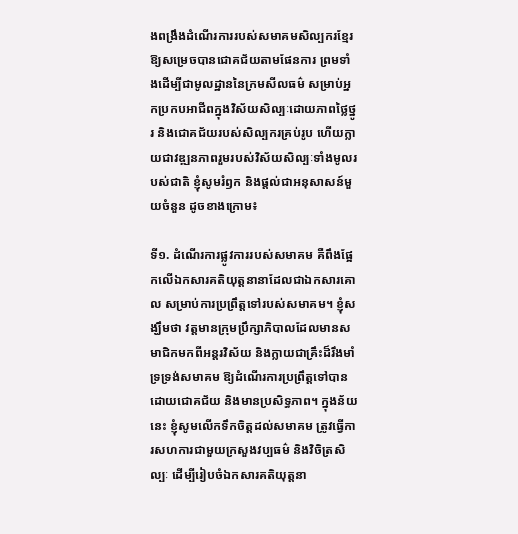ងពង្រឹងដំណើរការរបស់សមាគមសិល្បករខ្មែរ ឱ្យសម្រេចបានជោគជ័យតាមផែនការ ព្រមទាំងដើម្បីជាមូលដ្ឋាននៃក្រមសីលធម៌ សម្រាប់អ្នកប្រកបអាជីពក្នុងវិស័យសិល្បៈដោយភាពថ្លៃថ្នូរ និងជោគជ័យរបស់សិល្បករគ្រប់រូប ហើយក្លាយជាវឌ្ឍនភាពរួមរបស់វិស័យសិល្បៈទាំងមូលរបស់ជាតិ ខ្ញុំសូមរំឭក និងផ្តល់ជាអនុសាសន៍មួយចំនួន ដូចខាងក្រោម៖

ទី១. ដំណើរការផ្លូវការរបស់សមាគម គឺពឹងផ្អែកលើឯកសារគតិយុត្តនានាដែលជាឯកសារគោល សម្រាប់ការប្រព្រឹត្តទៅរបស់សមាគម។ ខ្ញុំសង្ឃឹមថា វត្តមានក្រុមប្រឹក្សាភិបាលដែលមានសមាជិកមកពីអន្តរវិស័យ និងក្លាយជាគ្រឹះដ៏រឹងមាំ ទ្រទ្រង់សមាគម ឱ្យដំណើរការប្រព្រឹត្តទៅបានដោយជោគជ័យ និងមានប្រសិទ្ធភាព។ ក្នុងន័យនេះ ខ្ញុំសូមលើកទឹកចិត្តដល់សមាគម ត្រូវធ្វើការសហការជាមួយក្រសួងវប្បធម៌ និងវិចិត្រសិល្បៈ ដើម្បីរៀបចំឯកសារគតិយុត្តនា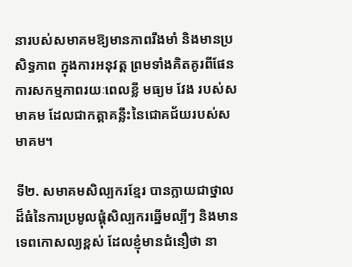នារបស់សមាគមឱ្យមានភាពរឹងមាំ និងមានប្រសិទ្ធភាព ក្នុងការអនុវត្ត ព្រមទាំងគិតគូរពីផែនការសកម្មភាពរយៈពេលខ្លី មធ្យម វែង របស់សមាគម ដែលជាកត្តាគន្លឹះនៃជោគជ័យរបស់សមាគម។

ទី២. សមាគមសិល្បករខ្មែរ បានក្លាយជាថ្នាលដ៏ធំនៃការប្រមូលផ្តុំសិល្បករឆ្នើមល្បីៗ និងមានទេពកោសល្យខ្ពស់ ដែលខ្ញុំមានជំនឿថា នា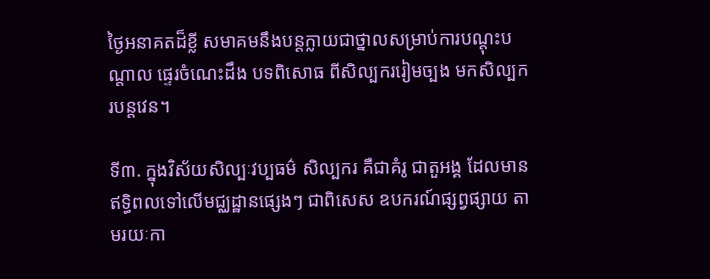ថ្ងៃអនាគតដ៏ខ្លី សមាគមនឹងបន្តក្លាយជាថ្នាលសម្រាប់ការបណ្តុះបណ្តាល ផ្ទេរចំណេះដឹង បទពិសោធ ពីសិល្បកររៀមច្បង មកសិល្បករបន្តវេន។

ទី៣. ក្នុងវិស័យសិល្បៈវប្បធម៌ សិល្បករ គឺជាគំរូ ជាតួអង្គ ដែលមានឥទ្ធិពលទៅលើមជ្ឈដ្ឋានផ្សេងៗ ជាពិសេស ឧបករណ៍ផ្សព្វផ្សាយ តាមរយៈកា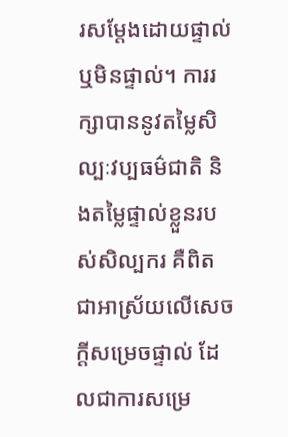រសម្តែងដោយផ្ទាល់ ឬមិនផ្ទាល់។ ការរក្សាបាននូវតម្លៃសិល្បៈវប្បធម៌ជាតិ និងតម្លៃផ្ទាល់ខ្លួនរបស់សិល្បករ គឺពិតជាអាស្រ័យលើសេចក្តីសម្រេចផ្ទាល់ ដែលជាការសម្រេ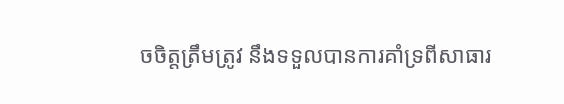ចចិត្តត្រឹមត្រូវ នឹងទទួលបានការគាំទ្រពីសាធារ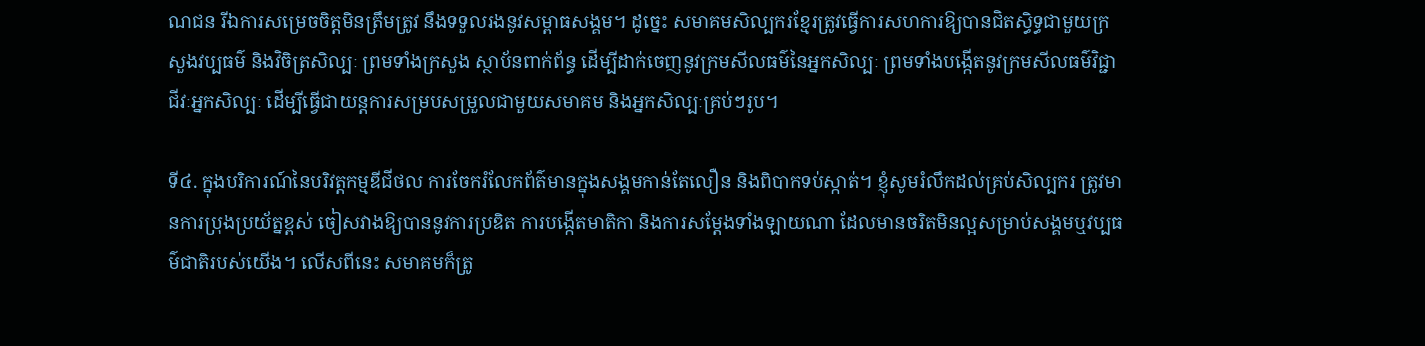ណជន រីឯការសម្រេចចិត្តមិនត្រឹមត្រូវ នឹងទទួលរងនូវសម្ពាធសង្គម។ ដូច្នេះ សមាគមសិល្បករខ្មែរត្រូវធ្វើការសហការឱ្យបានជិតសិ្ធទ្ធជាមួយក្រសួងវប្បធម៌ និងវិចិត្រសិល្បៈ ព្រមទាំងក្រសួង ស្ថាប័នពាក់ព័ន្ធ ដើម្បីដាក់ចេញនូវក្រមសីលធម៌នៃអ្នកសិល្បៈ ព្រមទាំងបង្កើតនូវក្រមសីលធម៌វិជ្ជាជីវៈអ្នកសិល្បៈ ដើម្បីធ្វើជាយន្តការសម្របសម្រួលជាមួយសមាគម និងអ្នកសិល្បៈគ្រប់ៗរូប។

ទី៤. ក្នុងបរិការណ៍នៃបរិវត្តកម្មឌីជីថល ការចែករំលែកព័ត៌មានក្នុងសង្គមកាន់តែលឿន និងពិបាកទប់ស្កាត់។ ខ្ញុំសូមរំលឹកដល់គ្រប់សិល្បករ ត្រូវមានការប្រុងប្រយ័ត្នខ្ពស់ ចៀសវាងឱ្យបាននូវការប្រឌិត ការបង្កើតមាតិកា និងការសម្តែងទាំងឡាយណា ដែលមានចរិតមិនល្អសម្រាប់សង្គមឬវប្បធម៌ជាតិរបស់យើង។ លើសពីនេះ សមាគមក៏ត្រូ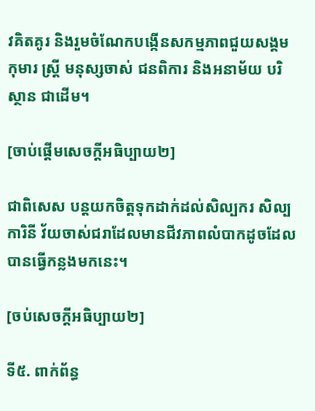វគិតគូរ និងរួមចំណែកបង្កើនសកម្មភាពជួយសង្គម កុមារ ស្ត្រី មនុស្សចាស់ ជនពិការ និងអនាម័យ បរិស្ថាន ជាដើម។

[ចាប់ផ្តើមសេចក្តីអធិប្បាយ២]

ជាពិសេស បន្តយកចិត្តទុកដាក់ដល់សិល្បករ សិល្បការិនី វ័យចាស់ជរាដែលមានជីវភាពលំបាកដូចដែលបានធ្វើកន្លងមកនេះ។

[ចប់សេចក្តីអធិប្បាយ២]

ទី៥. ពាក់ព័ន្ធ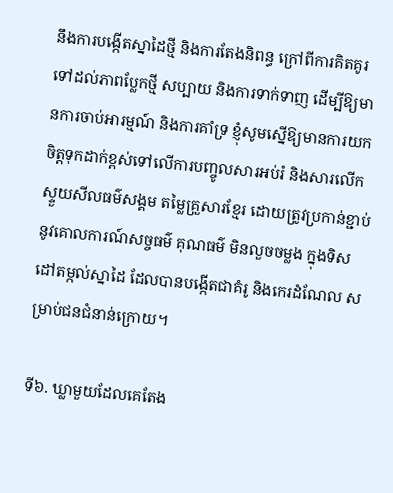នឹងការបង្កើតស្នាដៃថ្មី និងការតែងនិពន្ធ ក្រៅពីការគិតគូរទៅដល់ភាពប្លែកថ្មី សប្បាយ និងការទាក់ទាញ ដើម្បីឱ្យមានការចាប់អារម្មណ៍ និងការគាំទ្រ ខ្ញុំសូមស្នើឱ្យមានការយកចិត្តទុកដាក់ខ្ពស់ទៅលើការបញ្ចូលសារអប់រំ និងសារលើកស្ទួយសីលធម៌សង្គម តម្លៃគ្រួសារខ្មែរ ដោយត្រូវប្រកាន់ខ្ជាប់នូវគោលការណ៍សច្ចធម៌ គុណធម៌ មិនលួចចម្លង ក្នុងទិសដៅតម្កល់ស្នាដៃ ដែលបានបង្កើតជាគំរូ និងកេរដំណែល សម្រាប់ជនជំនាន់ក្រោយ។

ទី៦. ឃ្លាមួយដែលគេតែង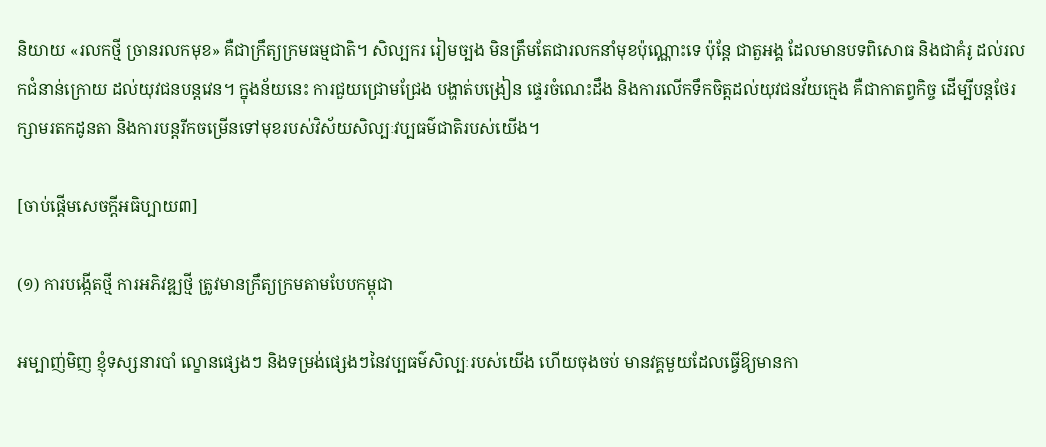និយាយ «រលកថ្មី ច្រានរលកមុខ» គឺជាក្រឹត្យក្រមធម្មជាតិ។ សិល្បករ រៀមច្បង មិនត្រឹមតែជារលកនាំមុខប៉ុណ្ណោះទេ ប៉ុន្តែ ជាតួអង្គ ដែលមានបទពិសោធ និងជាគំរូ ដល់រលកជំនាន់ក្រោយ ដល់យុវជនបន្តវេន។ ក្នុងន័យនេះ ការជួយជ្រោមជ្រែង បង្ហាត់បង្រៀន ផ្ទេរចំណេះដឹង និងការលើកទឹកចិត្តដល់យុវជនវ័យក្មេង គឺជាកាតព្វកិច្ច ដើម្បីបន្តថែរក្សាមរតកដូនតា និងការបន្តរីកចម្រើនទៅមុខរបស់វិស័យសិល្បៈវប្បធម៌ជាតិរបស់យើង។

[ចាប់ផ្តើមសេចក្តីអធិប្បាយ៣]

(១) ការបង្កើតថ្មី ការអភិវឌ្ឍថ្មី ត្រូវមានក្រឹត្យក្រមតាមបែបកម្ពុជា

អម្បាញ់មិញ ខ្ញុំទស្សនារបាំ ល្ខោនផ្សេងៗ និងទម្រង់ផ្សេងៗនៃវប្បធម៌សិល្បៈរបស់យើង ហើយចុងចប់ មានវគ្គមួយដែលធ្វើឱ្យមានកា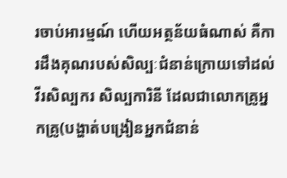រចាប់អារម្មណ៍ ហើយអត្ថន័យធំណាស់ គឺការដឹងគុណរបស់សិល្បៈជំនាន់ក្រោយទៅដល់វីរសិល្បករ សិល្បការិនី ដែលជាលោកគ្រូអ្នកគ្រូ(បង្ហាត់បង្រៀនអ្នកជំនាន់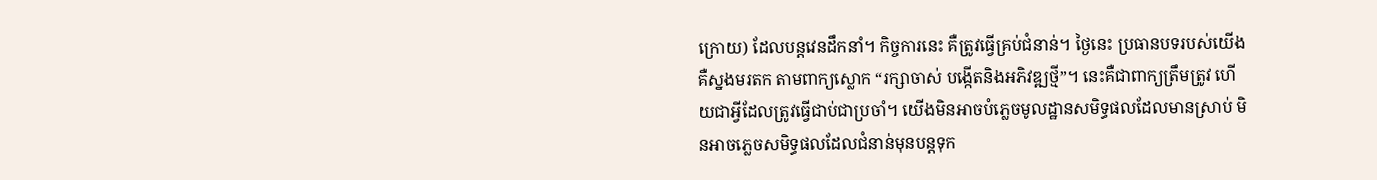ក្រោយ) ដែលបន្តវេនដឹកនាំ។ កិច្ចការនេះ គឺត្រូវធ្វើគ្រប់ជំនាន់។ ថ្ងៃនេះ ប្រធានបទរបស់យើង គឺស្នងមរតក តាមពាក្យស្លោក “រក្សាចាស់ បង្កើតនិងអភិវឌ្ឍថ្មី”។ នេះគឺជាពាក្យត្រឹមត្រូវ ហើយជាអ្វីដែលត្រូវធ្វើជាប់ជាប្រចាំ។ យើងមិនអាចបំភ្លេចមូលដ្ឋានសមិទ្ធផលដែលមានស្រាប់ មិនអាចភ្លេចសមិទ្ធផលដែលជំនាន់មុនបន្តទុក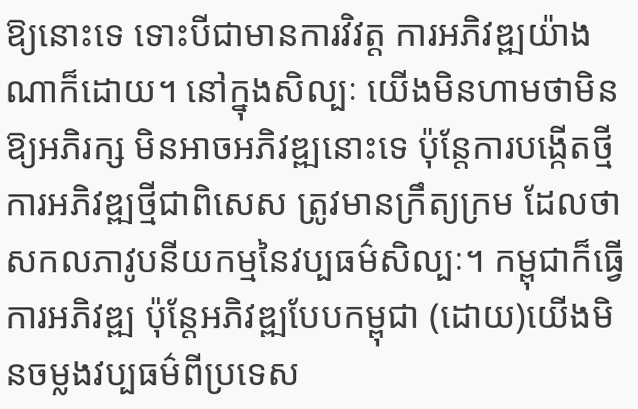ឱ្យនោះទេ ទោះបីជាមានការវិវត្ត ការអភិវឌ្ឍយ៉ាងណាក៏ដោយ។ នៅក្នុងសិល្បៈ យើងមិនហាមថាមិនឱ្យអភិរក្ស មិនអាចអភិវឌ្ឍនោះទេ ប៉ុន្តែការបង្កើតថ្មី ការអភិវឌ្ឍថ្មីជាពិសេស ត្រូវមានក្រឹត្យក្រម ដែលថាសកលភាវូបនីយកម្មនៃវប្បធម៌សិល្បៈ។ កម្ពុជាក៏ធ្វើការអភិវឌ្ឍ ប៉ុន្តែអភិវឌ្ឍបែបកម្ពុជា (ដោយ)យើងមិនចម្លងវប្បធម៌ពីប្រទេស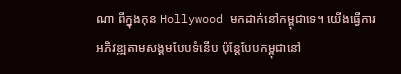ណា ពីក្នុងកុន Hollywood មកដាក់នៅកម្ពុជាទេ។ យើងធ្វើការអភិវឌ្ឍតាមសង្គមបែបទំនើប ប៉ុន្តែបែបកម្ពុជានៅ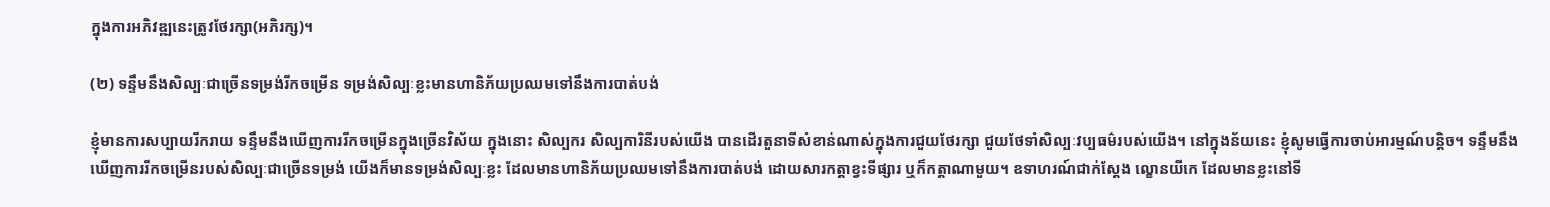ក្នុងការអភិវឌ្ឍនេះត្រូវថែរក្សា(អភិរក្ស)។

(២) ទន្ទឹមនឹងសិល្បៈជាច្រើនទម្រង់រីកចម្រើន ទម្រង់សិល្បៈខ្លះមានហានិភ័យប្រឈមទៅនឹងការបាត់បង់

ខ្ញុំមានការសប្បាយរីករាយ ទន្ទឹមនឹងឃើញការរីកចម្រើនក្នុងច្រើនវិស័យ ក្នុងនោះ សិល្បករ សិល្បការិនីរបស់យើង បានដើរតួនាទីសំខាន់ណាស់ក្នុងការជួយថែរក្សា ជួយថែទាំសិល្បៈវប្បធម៌របស់យើង។ នៅក្នុងន័យនេះ ខ្ញុំសូមធ្វើការចាប់អារម្មណ៍បន្តិច។ ទន្ទឹមនឹងឃើញការរីកចម្រើនរបស់សិល្បៈជាច្រើនទម្រង់ យើងក៏មានទម្រង់សិល្បៈខ្លះ ដែលមានហានិភ័យប្រឈមទៅនឹងការបាត់បង់ ដោយសារកត្តាខ្វះទីផ្សារ ឬក៏កត្តាណាមួយ។ ឧទាហរណ៍ជាក់ស្ដែង ល្ខោនយីកេ ដែលមានខ្លះនៅទី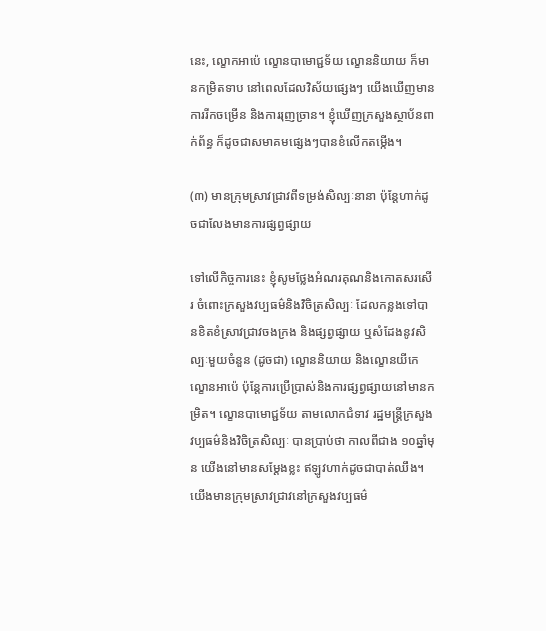នេះ, ល្ខោកអាប៉េ ល្ខោនបាមោជ្ជទ័យ ល្ខោននិយាយ ក៏មានកម្រិតទាប នៅពេលដែលវិស័យផ្សេងៗ យើងឃើញមានការរីកចម្រើន និងការរុញច្រាន។ ខ្ញុំឃើញក្រសួងស្ថាប័នពាក់ព័ន្ធ ក៏ដូចជាសមាគមផ្សេងៗបានខំលើកតម្កើង។

(៣) មានក្រុមស្រាវជ្រាវពីទម្រង់សិល្បៈនានា ប៉ុន្តែហាក់ដូចជាលែងមានការផ្សព្វផ្សាយ

ទៅលើកិច្ចការនេះ ខ្ញុំសូមថ្លែងអំណរគុណនិងកោតសរសើរ ចំពោះក្រសួងវប្បធម៌និងវិចិត្រសិល្បៈ ដែលកន្លងទៅបានខិតខំស្រាវជ្រាវចងក្រង និងផ្សព្វផ្សាយ ឬសំដែងនូវសិល្បៈមួយចំនួន (ដូចជា) ល្ខោននិយាយ និងល្ខោនយីកេ ល្ខោនអាប៉េ ប៉ុន្តែការប្រើប្រាស់និងការផ្សព្វផ្សាយនៅមានកម្រិត។ ល្ខោនបាមោជ្ជទ័យ តាមលោកជំទាវ រដ្ឋមន្រ្តីក្រសួងវប្បធម៌និងវិចិត្រសិល្បៈ បានប្រាប់ថា កាលពីជាង ១០ឆ្នាំមុន យើងនៅមានសម្ដែងខ្លះ ឥឡូវហាក់ដូចជាបាត់ឈឹង។ យើងមានក្រុមស្រាវជ្រាវនៅក្រសួងវប្បធម៌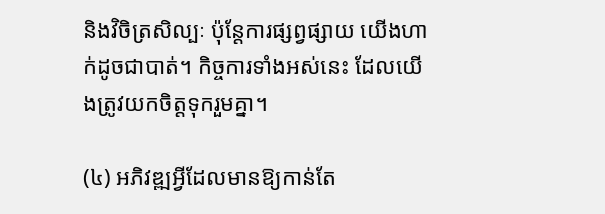និងវិចិត្រសិល្បៈ ប៉ុន្តែការផ្សព្វផ្សាយ យើងហាក់ដូចជាបាត់។ កិច្ចការទាំងអស់នេះ ដែលយើងត្រូវយកចិត្តទុករួមគ្នា។

(៤) អភិវឌ្ឍអ្វីដែលមានឱ្យកាន់តែ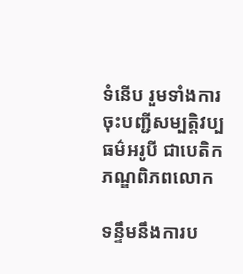ទំនើប រួមទាំងការចុះបញ្ជីសម្បត្តិវប្បធម៌អរូបី ជាបេតិកភណ្ឌពិភពលោក

ទន្ទឹមនឹងការប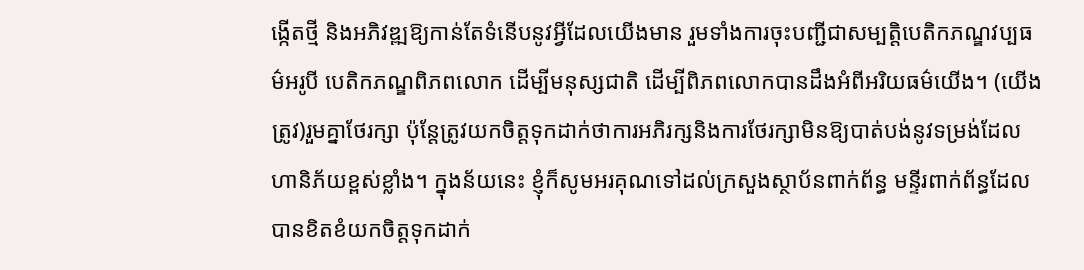ង្កើតថ្មី និងអភិវឌ្ឍឱ្យកាន់តែទំនើបនូវអ្វីដែលយើងមាន រួមទាំងការចុះបញ្ជីជាសម្បត្តិបេតិកភណ្ឌវប្បធម៌អរូបី បេតិកភណ្ឌពិភពលោក ដើម្បីមនុស្សជាតិ ដើម្បីពិភពលោកបានដឹងអំពីអរិយធម៌យើង។ (យើងត្រូវ)រួមគ្នាថែរក្សា ប៉ុន្តែត្រូវយកចិត្តទុកដាក់ថាការអភិរក្សនិងការថែរក្សាមិនឱ្យបាត់បង់នូវទម្រង់ដែលហានិភ័យខ្ពស់ខ្លាំង។ ក្នុងន័យនេះ ខ្ញុំក៏សូមអរគុណទៅដល់ក្រសួងស្ថាប័នពាក់ព័ន្ធ មន្ទីរពាក់ព័ន្ធដែលបានខិតខំយកចិត្តទុកដាក់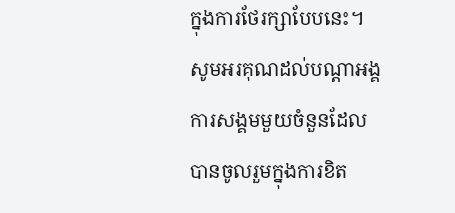ក្នុងការថែរក្សាបែបនេះ។ សូមអរគុណដល់បណ្តាអង្គការសង្គមមួយចំនួនដែលបានចូលរួមក្នុងការខិត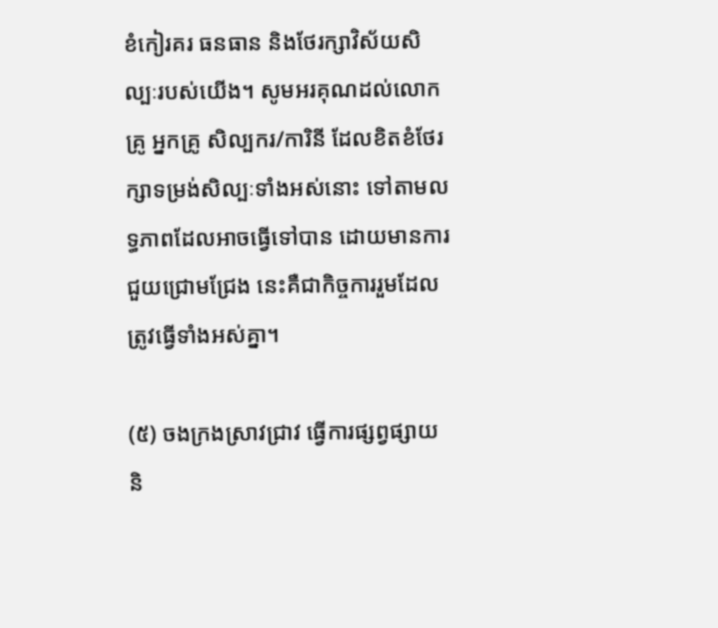ខំកៀរគរ ធនធាន និងថែរក្សាវិស័យសិល្បៈរបស់យើង។ សូមអរគុណដល់លោកគ្រូ អ្នកគ្រូ សិល្បករ/ការិនី ដែលខិតខំថែរក្សាទម្រង់សិល្បៈទាំងអស់នោះ ទៅតាមលទ្ធភាពដែលអាចធ្វើទៅបាន ដោយមានការជួយជ្រោមជ្រែង នេះគឺជាកិច្ចការរួមដែលត្រូវធ្វើទាំងអស់គ្នា។

(៥) ចងក្រងស្រាវជ្រាវ ធ្វើការផ្សព្វផ្សាយ និ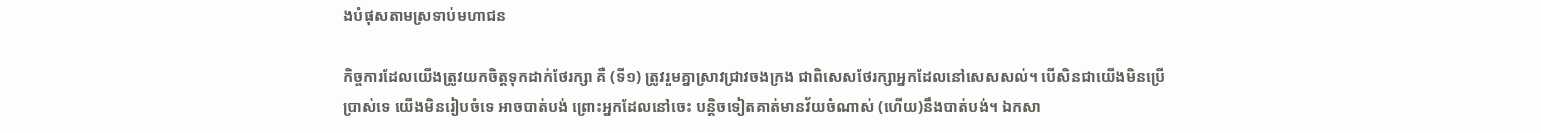ងបំផុសតាមស្រទាប់មហាជន

កិច្ចការដែលយើងត្រូវយកចិត្តទុកដាក់ថែរក្សា គឺ (ទី១) ត្រូវរួមគ្នាស្រាវជ្រាវចងក្រង ជាពិសេសថែរក្សាអ្នកដែលនៅសេសសល់។ បើសិនជាយើងមិនប្រើប្រាស់ទេ យើងមិនរៀបចំទេ អាចបាត់បង់ ព្រោះអ្នកដែលនៅចេះ បន្តិចទៀតគាត់មានវ័យចំណាស់ (ហើយ)នឹងបាត់បង់។ ឯកសា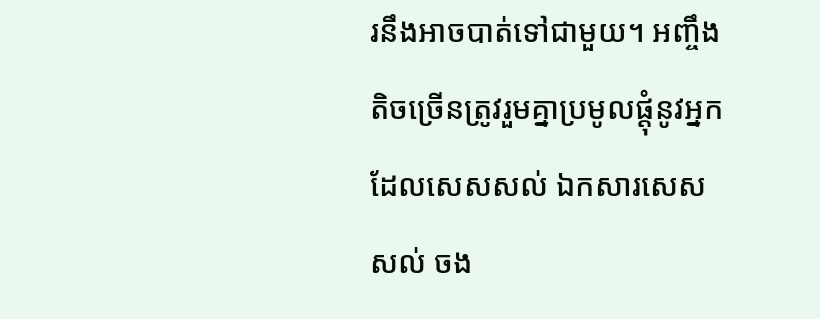រនឹងអាចបាត់ទៅជាមួយ។ អញ្ចឹងតិចច្រើនត្រូវរួមគ្នាប្រមូលផ្តុំនូវអ្នកដែលសេសសល់ ឯកសារសេសសល់ ចង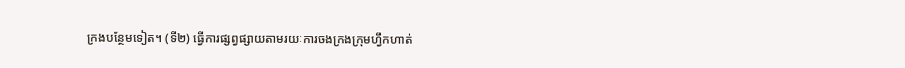ក្រងបន្ថែមទៀត។ (ទី២) ធ្វើការផ្សព្វផ្សាយតាមរយៈការចងក្រងក្រុមហ្វឹកហាត់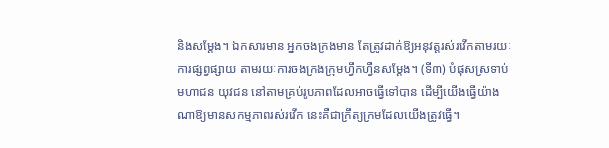និងសម្តែង។ ឯកសារមាន អ្នកចងក្រងមាន តែត្រូវដាក់ឱ្យអនុវត្តរស់រវើកតាមរយៈការផ្សព្វផ្សាយ តាមរយៈការចងក្រងក្រុមហ្វឹកហ្វឺនសម្តែង។ (ទី៣) បំផុសស្រទាប់មហាជន យុវជន នៅតាមគ្រប់រូបភាពដែលអាចធ្វើទៅបាន ដើម្បីយើងធ្វើយ៉ាងណាឱ្យមានសកម្មភាពរស់រវើក នេះគឺជាក្រឹត្យក្រមដែលយើងត្រូវធ្វើ។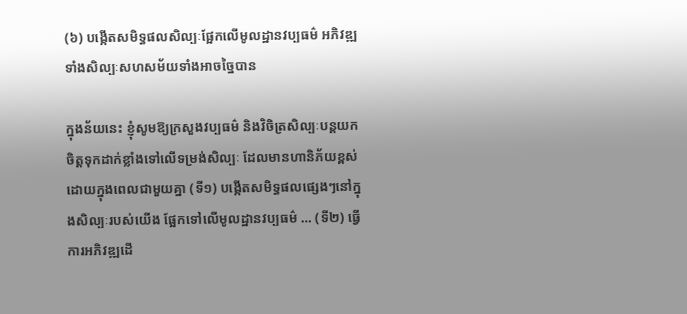(៦) បង្កើតសមិទ្ធផលសិល្បៈផ្អែកលើមូលដ្ឋានវប្បធម៌ អភិវឌ្ឍទាំងសិល្បៈសហសម័យទាំងអាចច្នៃបាន

ក្នុងន័យនេះ ខ្ញុំសូមឱ្យក្រសួងវប្បធម៌ និងវិចិត្រសិល្បៈបន្តយកចិត្តទុកដាក់ខ្លាំងទៅលើទម្រង់សិល្បៈ ដែលមានហានិភ័យខ្ពស់ ដោយក្នុងពេលជាមួយគ្នា (ទី១) បង្កើតសមិទ្ធផលផ្សេងៗនៅក្នុងសិល្បៈរបស់យើង ផ្អែកទៅលើមូលដ្ឋានវប្បធម៌ … (ទី២) ធ្វើការអភិវឌ្ឍដើ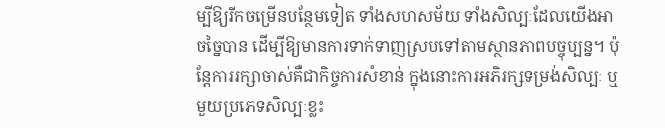ម្បីឱ្យរីកចម្រើនបន្ថែមទៀត ទាំងសហសម័យ ទាំងសិល្បៈដែលយើងអាចច្នៃបាន ដើម្បីឱ្យមានការទាក់ទាញស្របទៅតាមស្ថានភាពបច្ចុប្បន្ន។ ប៉ុន្តែការរក្សាចាស់គឺជាកិច្ចការសំខាន់ ក្នុងនោះការអភិរក្សទម្រង់សិល្បៈ ឬមួយប្រភេទសិល្បៈខ្លះ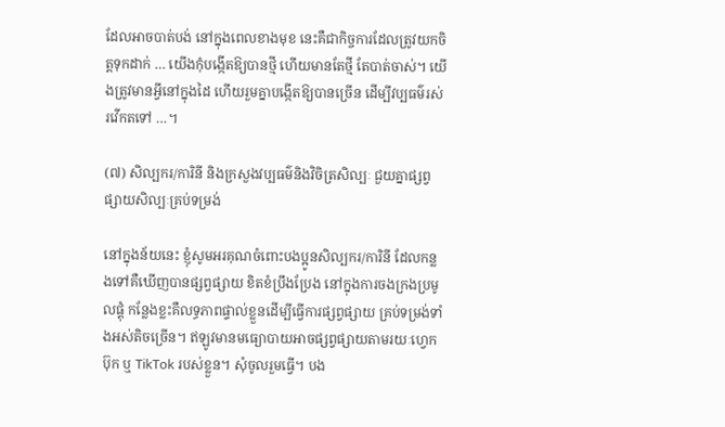ដែលអាចបាត់បង់ នៅក្នុងពេលខាងមុខ នេះគឺជាកិច្ចការដែលត្រូវយកចិត្តទុកដាក់ … យើងកុំបង្កើតឱ្យបានថ្មី ហើយមានតែថ្មី តែបាត់ចាស់។ យើងត្រូវមានអ្វីនៅក្នុងដៃ ហើយរួមគ្នាបង្កើតឱ្យបានច្រើន ដើម្បីវប្បធម៌រស់រវើកតទៅ …។

(៧) សិល្បករ/ការិនី និងក្រសួងវប្បធម៌និងវិចិត្រសិល្បៈ ជួយគ្នាផ្សព្វផ្សាយសិល្បៈគ្រប់ទម្រង់

នៅក្នុងន័យនេះ ខ្ញុំសូមអរគុណចំពោះបងប្អូនសិល្បករ/ការិនី ដែលកន្លងទៅគឺឃើញបានផ្សព្វផ្សាយ ខិតខំប្រឹងប្រែង នៅក្នុងការចងក្រងប្រមូលផ្តុំ កន្លែងខ្លះគឺលទ្ធភាពផ្ទាល់ខ្លួនដើម្បីធ្វើការផ្សព្វផ្សាយ គ្រប់ទម្រង់ទាំងអស់តិចច្រើន។ ឥឡូវមានមធ្យោបាយអាចផ្សព្វផ្សាយតាមរយៈហ្វេកប៊ុក ឬ TikTok របស់ខ្លួន។ សុំចូលរួមធ្វើ។ បង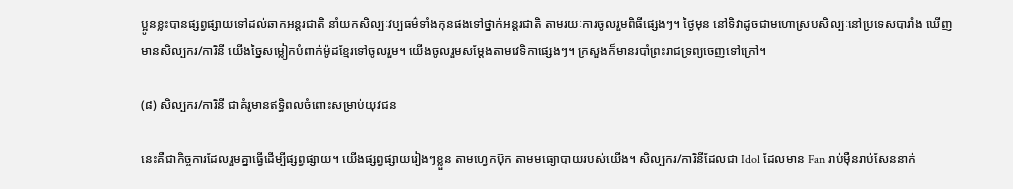ប្អូនខ្លះបានផ្សព្វផ្សាយទៅដល់ឆាកអន្តរជាតិ នាំយកសិល្បៈវប្បធម៌ទាំងកុនផងទៅថ្នាក់អន្តរជាតិ តាមរយៈការចូលរួមពិធីផ្សេងៗ។ ថ្ងៃមុន នៅទិវាដូចជាមហោស្របសិល្បៈនៅប្រទេសបារាំង ឃើញមានសិល្បករ/ការិនី យើងច្នៃសម្លៀកបំពាក់ម៉ូដខ្មែរទៅចូលរួម។ យើងចូលរួមសម្តែងតាមវេទិកាផ្សេងៗ។ ក្រសួងក៏មានរបាំព្រះរាជទ្រព្យចេញទៅក្រៅ។

(៨) សិល្បករ/ការិនី ជាគំរូមានឥទ្ធិពលចំពោះសម្រាប់យុវជន

នេះគឺជាកិច្ចការដែលរួមគ្នាធ្វើដើម្បីផ្សព្វផ្សាយ។ យើងផ្សព្វផ្សាយរៀងៗខ្លួន តាមហ្វេកប៊ុក តាមមធ្យោបាយរបស់យើង។ សិល្បករ/ការិនីដែលជា Idol ដែលមាន Fan រាប់ម៉ឺនរាប់សែននាក់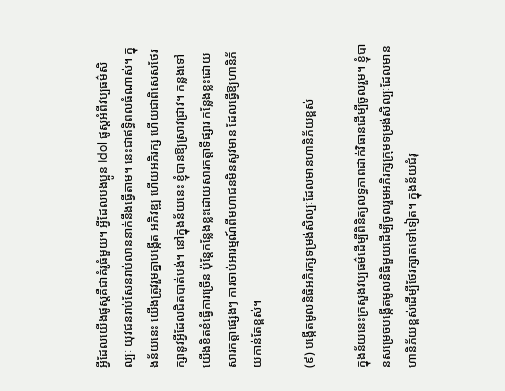អ្វីដែលយើងផូស្តគឺជាគំរូធំមួយ។ អ្វីដែលបងប្អូន Idol ផូស្តអំពីវប្បធម៌សិល្បៈ យុវជនរាប់សែនរាប់លាននាក់នឹងធ្វើតាម។ នេះជាឥទ្ធិពលធំណាស់។ ក្នុងន័យនេះ យើងត្រូវរួមគ្នាបង្កើត អភិវឌ្ឍ ហើយអភិរក្ស ហើយជាពិសេសថែរក្សានូវអ្វីដែលជិតបាត់បង់។ នៅក្នុងន័យនេះ ខ្ញុំបានឱ្យស្រាវជ្រាវ។ កន្លងទៅយើងខិតខំធ្វើការច្រើន ប៉ុន្តែកន្លែងខ្លះដោយសារកត្តាទីផ្សារ កន្លែងខ្លះដោយសារកត្តាផ្សេងៗ ការចាប់អារម្មណ៍ពីមហាជនមិនសូវមាន ដែលធ្វើឱ្យហានិភ័យកាន់តែខ្ពស់។

(៩) បង្កើតមូលនិធិអភិរក្សទម្រង់សិល្បៈដែលមានហានិភ័យខ្ពស់

ក្នុងន័យនេះក្រសួងវប្បធម៌ដើម្បីពិនិត្យលទ្ធភាពដាក់វិធានដើម្បីចូលរួម។ ខ្ញុំបានសម្រេចបង្កើតមូលនិធិមួយដើម្បីចូលរួមអភិរក្សក្រុមទម្រង់សិល្បៈដែលមានហានិភ័យខ្ពស់ដើម្បីថែរក្សាតទៅទៀត។ ក្នុងន័យជំរុ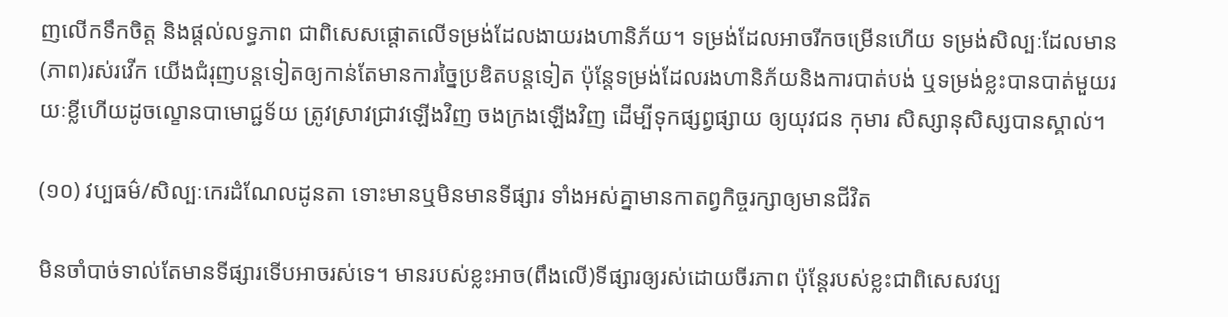ញលើកទឹកចិត្ត និងផ្ដល់លទ្ធភាព ជាពិសេសផ្ដោតលើទម្រង់ដែលងាយរងហានិភ័យ។ ទម្រង់ដែលអាចរីកចម្រើនហើយ ទម្រង់សិល្បៈដែលមាន(ភាព)រស់រវើក យើងជំរុញបន្ដទៀតឲ្យកាន់តែមានការច្នៃប្រឌិតបន្តទៀត ប៉ុន្ដែទម្រង់ដែលរងហានិភ័យនិងការបាត់បង់ ឬទម្រង់ខ្លះបានបាត់មួយរយៈខ្លីហើយដូចល្ខោនបាមោជ្ជទ័យ ត្រូវស្រាវជ្រាវឡើងវិញ ចងក្រងឡើងវិញ ដើម្បីទុកផ្សព្វផ្សាយ ឲ្យយុវជន កុមារ សិស្សានុសិស្សបានស្គាល់។

(១០) វប្បធម៌/សិល្បៈកេរដំណែលដូនតា ទោះមានឬមិនមានទីផ្សារ ទាំងអស់គ្នាមានកាតព្វកិច្ចរក្សាឲ្យមានជីវិត

មិនចាំបាច់ទាល់តែមានទីផ្សារទើបអាចរស់ទេ។ មានរបស់ខ្លះអាច(ពឹងលើ)ទីផ្សារឲ្យរស់ដោយចីរភាព ប៉ុន្ដែរបស់ខ្លះជាពិសេសវប្ប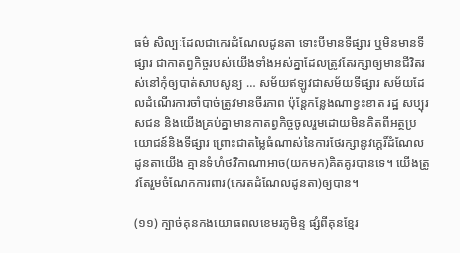ធម៌ សិល្បៈដែលជាកេរដំណែលដូនតា ទោះបីមានទីផ្សារ ឬមិនមានទីផ្សារ ជាកាតព្វកិច្ចរបស់យើងទាំងអស់គ្នាដែលត្រូវតែរក្សាឲ្យមានជីវិតរស់នៅកុំឲ្យបាត់សាបសូន្យ … សម័យឥឡូវជាសម័យទីផ្សារ សម័យដែលដំណើរការចាំបាច់ត្រូវមានចីរភាព ប៉ុន្ដែកន្លែងណាខ្វះខាត រដ្ឋ សប្បុរសជន និងយើងគ្រប់គ្នាមានកាតព្វកិច្ចចូលរួមដោយមិនគិតពីអត្ថប្រយោជន៍និងទីផ្សារ ព្រោះជាតម្លៃធំណាស់នៃការថែរក្សានូវក្ដេរិ៍ដំណែលដូនតាយើង គ្មានទំហំថវិកាណាអាច(យកមក)គិតគូរបានទេ។ យើងត្រូវតែរួមចំណែកការពារ(កេរតដំណែលដូនតា)ឲ្យបាន។

(១១) ក្បាច់គុនកងយោធពលខេមរភូមិន្ទ ផ្សំពីគុនខ្មែរ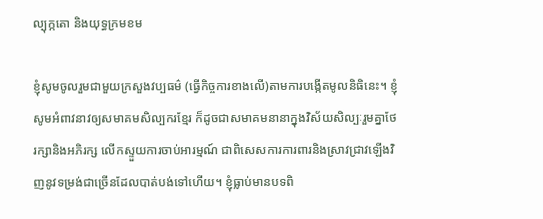ល្បុក្កតោ និងយុទ្ធក្រមខម

ខ្ញុំសូមចូលរួមជាមួយក្រសួងវប្បធម៌ (ធ្វើកិច្ចការខាងលើ)តាមការបង្កើតមូលនិធិនេះ។ ខ្ញុំសូមអំពាវនាវឲ្យសមាគមសិល្បករខ្មែរ ក៏ដូចជាសមាគមនានាក្នុងវិស័យសិល្បៈរួមគ្នាថែរក្សានិងអភិរក្ស លើកស្ទួយការចាប់អារម្មណ៍ ជាពិសេសការការពារនិងស្រាវជ្រាវឡើងវិញនូវទម្រង់ជាច្រើនដែលបាត់បង់ទៅហើយ។ ខ្ញុំធ្លាប់មានបទពិ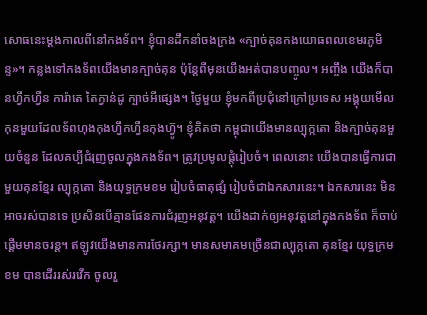សោធនេះម្ដងកាលពីនៅកងទ័ព។ ខ្ញុំបានដឹកនាំចងក្រង «ក្បាច់គុនកងយោធពលខេមរភូមិន្ទ»។ កន្លងទៅកងទ័ពយើងមានក្បាច់គុន ប៉ុន្ដែពីមុនយើងអត់បានបញ្ចូល។ អញ្ចឹង យើងក៏បានហ្វឹកហ្វឺន ការ៉ាតេ តៃក្វាន់ដូ ក្បាច់អីផ្សេង។ ថ្ងៃមួយ ខ្ញុំមកពីប្រជុំនៅក្រៅប្រទេស អង្គុយមើលកុនមួយដែលទ័ពហុងកុងហ្វឹកហ្វឺនកុងហ៊្វូ។ ខ្ញុំគិតថា កម្ពុជាយើងមានល្បុក្កតោ និងក្បាច់គុនមួយចំនួន ដែលគប្បីជំរុញចូលក្នុងកងទ័ព។ ត្រូវប្រមូលផ្ដុំរៀបចំ។ ពេលនោះ យើងបានធ្វើការជាមួយគុនខ្មែរ ល្បុក្កតោ និងយុទ្ធក្រមខម រៀបចំធាតុផ្សំ រៀបចំជាឯកសារនេះ។ ឯកសារនេះ មិនអាចរស់បានទេ ប្រសិនបើគ្មានផែនការជំរុញអនុវត្ដ។ យើងដាក់ឲ្យអនុវត្ដនៅក្នុងកងទ័ព ក៏ចាប់ផ្ដើមមានចរន្ដ។ ឥឡូវយើងមានការថែរក្សា។ មានសមាគមច្រើនជាល្បុក្កតោ គុនខ្មែរ យុទ្ធក្រមខម បានដើររស់រវើក ចូលរួ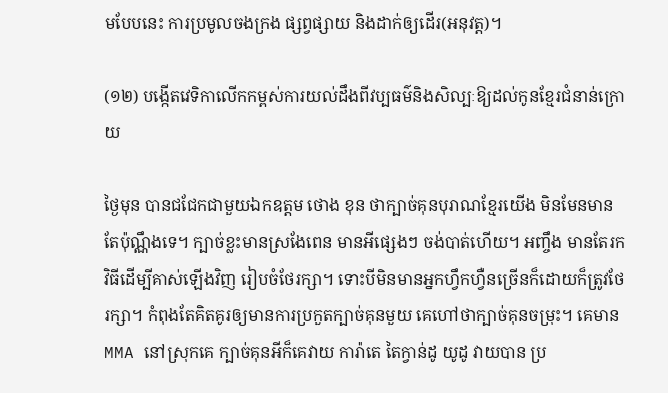មបែបនេះ ការប្រមូលចងក្រង ផ្សព្វផ្សាយ និងដាក់ឲ្យដើរ(អនុវត្ដ)។

(១២) បង្កើតវេទិកាលើកកម្ពស់ការយល់ដឹងពីវប្បធម៌និងសិល្បៈឱ្យដល់កូនខ្មែរជំនាន់ក្រោយ

ថ្ងៃមុន បានជជែកជាមួយឯកឧត្តម ថោង ខុន ថាក្បាច់គុនបុរាណខ្មែរយើង មិនមែនមានតែប៉ុណ្ណឹងទេ។ ក្បាច់ខ្លះមានស្រងែពេន មានអីផ្សេងៗ ចង់បាត់ហើយ។ អញ្ចឹង មានតែរកវិធីដើម្បីគាស់ឡើងវិញ រៀបចំថែរក្សា។ ទោះបីមិនមានអ្នកហ្វឹកហ្វឺនច្រើនក៏ដោយក៏ត្រូវថែរក្សា។ កំពុងតែគិតគូរឲ្យមានការប្រកួតក្បាច់គុនមួយ គេហៅថាក្បាច់គុនចម្រុះ។ គេមាន MMA នៅស្រុកគេ ក្បាច់គុនអីក៏គេវាយ ការ៉ាតេ តៃក្វាន់ដូ យូដូ វាយបាន ប្រ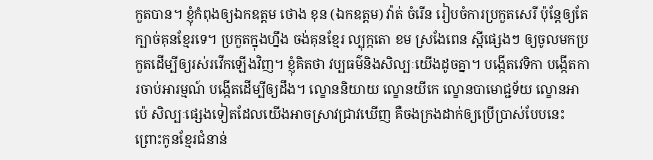កួតបាន។ ខ្ញុំកំពុងឲ្យឯកឧត្តម ថោង ខុន (ឯកឧត្តម) វ៉ាត់ ចំរើន រៀបចំការប្រកួតសេរី ប៉ុន្ដែឲ្យតែក្បាច់គុនខ្មែរទេ។ ប្រកួតក្នុងហ្នឹង ចង់គុនខ្មែរ ល្បុក្កតោ ខម ស្រងែពេន ស្អីផ្សេងៗ ឲ្យចូលមកប្រកួតដើម្បីឲ្យរស់រវើកឡើងវិញ។ ខ្ញុំគិតថា វប្បធម៌និងសិល្បៈយើងដូចគ្នា។ បង្កើតវេទិកា បង្កើតការចាប់អារម្មណ៍ បង្កើតដើម្បីឲ្យដឹង។ ល្ខោននិយាយ ល្ខោនយីកេ ល្ខោនបាមោជ្ជទ័យ ល្ខោនអាប៉េ សិល្បៈផ្សេងទៀតដែលយើងអាចស្រាវជ្រាវឃើញ គឺចងក្រងដាក់ឲ្យប្រើប្រាស់បែបនេះ ព្រោះកូនខ្មែរជំនាន់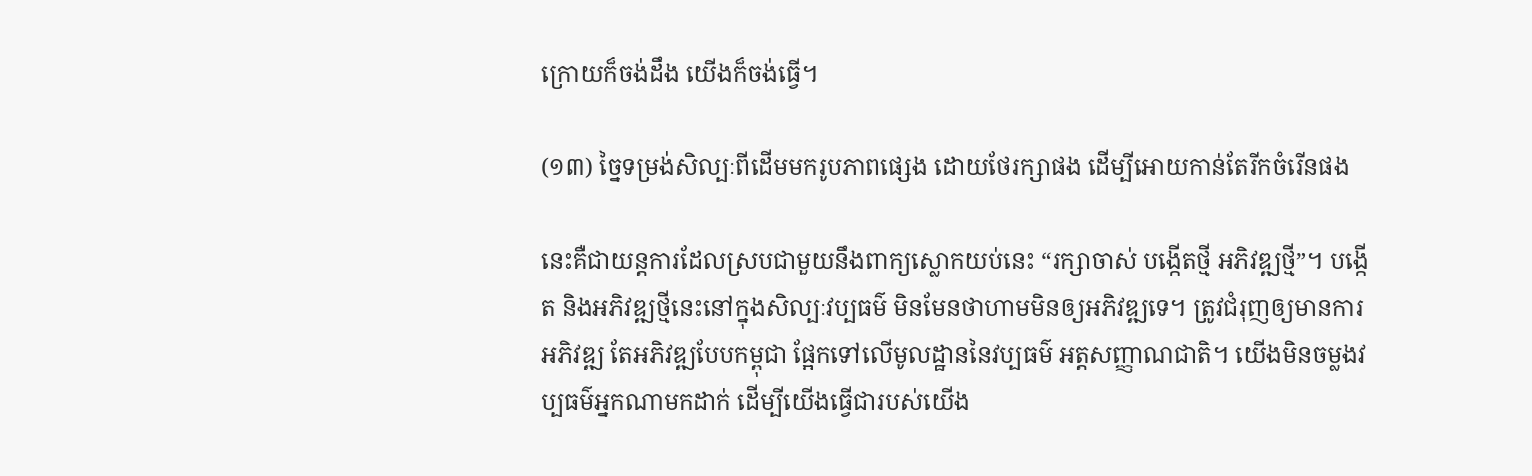ក្រោយក៏ចង់ដឹង យើងក៏ចង់ធ្វើ។

(១៣) ច្នៃទម្រង់សិល្បៈពីដើមមករូបភាពផ្សេង ដោយថែរក្សាផង ដើម្បីអោយកាន់តែរីកចំរើនផង

នេះគឺជាយន្តការដែលស្របជាមួយនឹងពាក្យស្លោកយប់នេះ “រក្សាចាស់ បង្កើតថ្មី អភិវឌ្ឍថ្មី”។ បង្កើត និងអភិវឌ្ឍថ្មីនេះនៅក្នុងសិល្បៈវប្បធម៌ មិនមែនថាហាមមិនឲ្យអភិវឌ្ឍទេ។ ត្រូវជំរុញឲ្យមានការអភិវឌ្ឍ តែអភិវឌ្ឍបែបកម្ពុជា ផ្អែកទៅលើមូលដ្ឋាននៃវប្បធម៌ អត្តសញ្ញាណជាតិ។ យើងមិនចម្លងវប្បធម៌អ្នកណាមកដាក់ ដើម្បីយើងធ្វើជារបស់យើង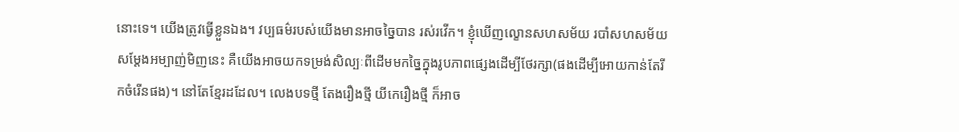នោះទេ។ យើងត្រូវធ្វើខ្លួនឯង។ វប្បធម៌របស់យើងមានអាចច្នៃបាន រស់រវើក។ ខ្ញុំឃើញល្ខោនសហសម័យ របាំសហសម័យ សម្ដែងអម្បាញ់មិញនេះ គឺយើងអាចយកទម្រង់សិល្បៈពីដើមមកច្នៃក្នុងរូបភាពផ្សេងដើម្បីថែរក្សា(ផងដើម្បីអោយកាន់តែរីកចំរើនផង)។ នៅតែខ្មែរដដែល។ លេងបទថ្មី តែងរឿងថ្មី យីកេរឿងថ្មី ក៏អាច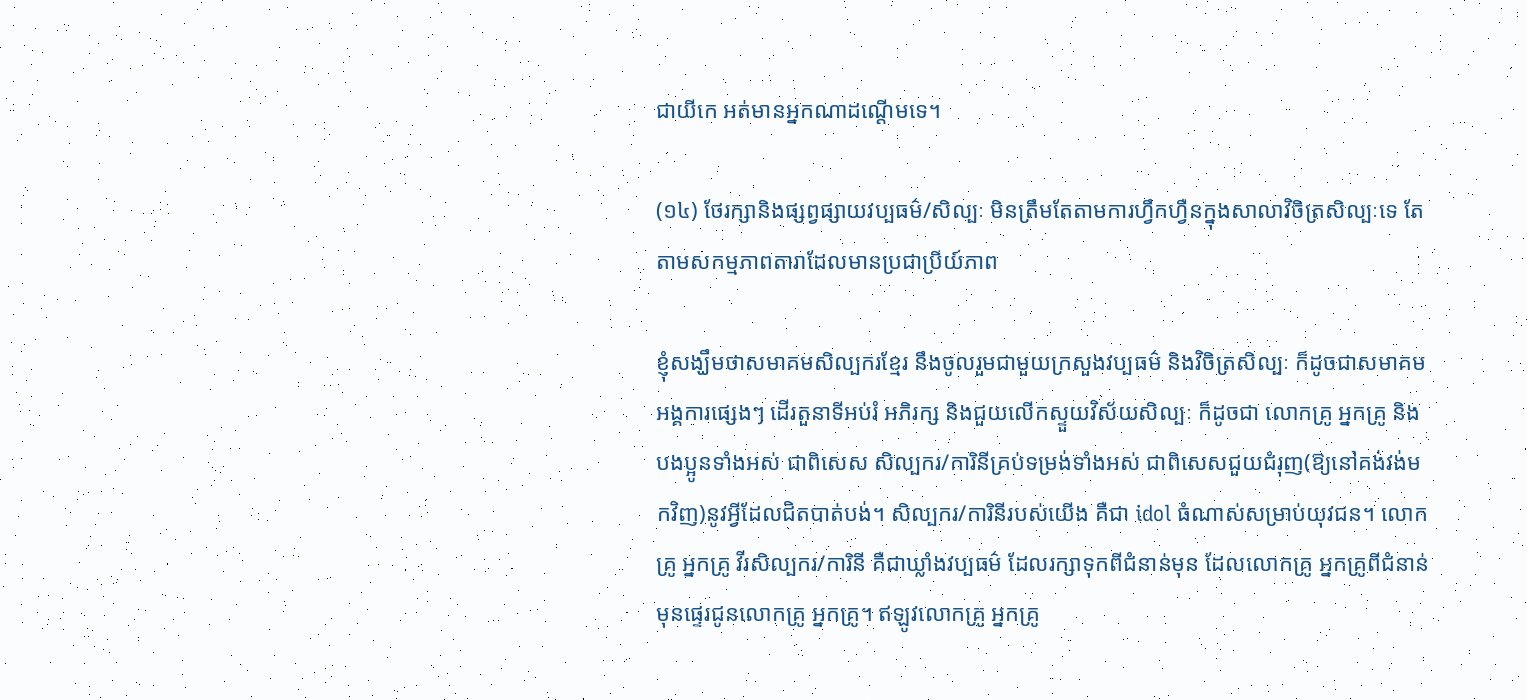ជាយីកេ អត់មានអ្នកណាដណ្ដើមទេ។

(១៤) ថែរក្សានិងផ្សព្វផ្សាយវប្បធម៌/សិល្បៈ មិនត្រឹមតែតាមការហ្វឹកហ្វឺនក្នុងសាលាវិចិត្រសិល្បៈទេ តែតាមសកម្មភាពតារាដែលមានប្រជាប្រីយ៍ភាព

ខ្ញុំសង្ឃឹមថាសមាគមសិល្បករខ្មែរ នឹងចូលរួមជាមួយក្រសួងវប្បធម៌ និងវិចិត្រសិល្បៈ ក៏ដូចជាសមាគម អង្គការផ្សេងៗ ដើរតួនាទីអប់រំ អភិរក្ស និងជួយលើកស្ទួយវិស័យសិល្បៈ ក៏ដូចជា លោកគ្រូ អ្នកគ្រូ និងបងប្អូនទាំងអស់ ជាពិសេស សិល្បករ/ការិនីគ្រប់ទម្រង់ទាំងអស់ ជាពិសេសជួយជំរុញ(ឱ្យនៅគង់វង់មកវិញ)នូវអ្វីដែលជិតបាត់បង់។ សិល្បករ/ការិនីរបស់យើង គឺជា idol ធំណាស់សម្រាប់យុវជន។ លោកគ្រូ អ្នកគ្រូ វីរសិល្បករ/ការិនី គឺជាឃ្លាំងវប្បធម៌ ដែលរក្សាទុកពីជំនាន់មុន ដែលលោកគ្រូ អ្នកគ្រូពីជំនាន់មុនផ្ទេរជូនលោកគ្រូ អ្នកគ្រូ។ ឥឡូវលោកគ្រូ អ្នកគ្រូ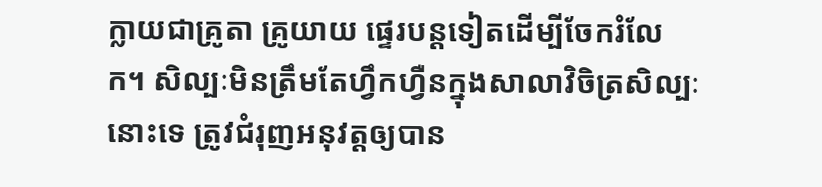ក្លាយជាគ្រូតា គ្រូយាយ ផ្ទេរបន្តទៀតដើម្បីចែករំលែក។ សិល្បៈមិនត្រឹមតែហ្វឹកហ្វឺនក្នុងសាលាវិចិត្រសិល្បៈនោះទេ ត្រូវជំរុញអនុវត្តឲ្យបាន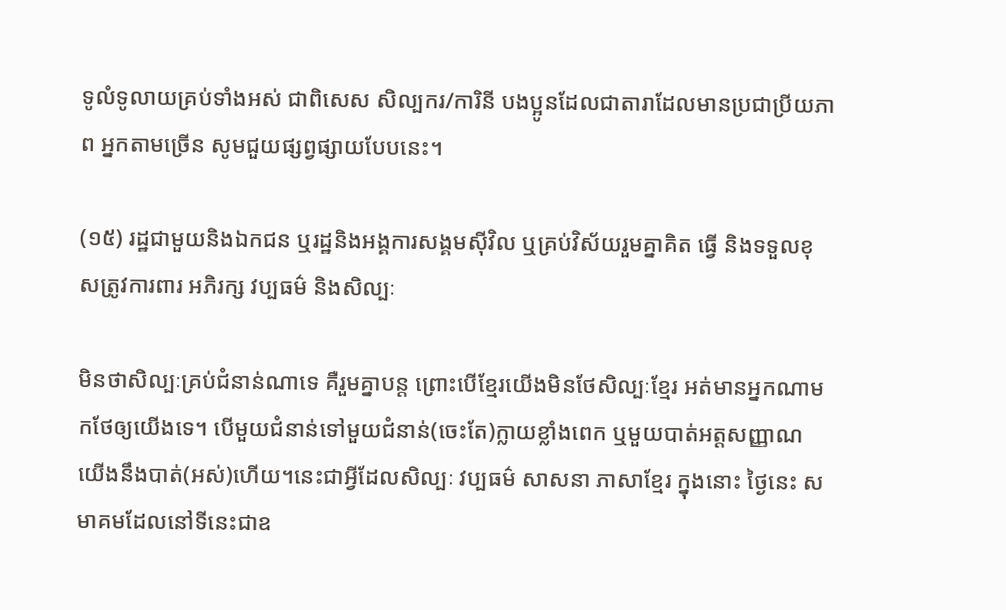ទូលំទូលាយគ្រប់ទាំងអស់ ជាពិសេស សិល្បករ/ការិនី បងប្អូនដែលជាតារាដែលមានប្រជាប្រីយភាព អ្នកតាមច្រើន សូមជួយផ្សព្វផ្សាយបែបនេះ។

(១៥) រដ្ឋជាមួយនិងឯកជន ឬរដ្ឋនិងអង្គការសង្គមស៊ីវិល ឬគ្រប់វិស័យរួមគ្នាគិត ធ្វើ និងទទួលខុសត្រូវការពារ អភិរក្ស វប្បធម៌ និងសិល្បៈ

មិនថាសិល្បៈគ្រប់ជំនាន់ណាទេ គឺរួមគ្នាបន្ត ព្រោះបើខ្មែរយើងមិនថែសិល្បៈខ្មែរ អត់មានអ្នកណាមកថែឲ្យយើងទេ។ បើមួយជំនាន់ទៅមួយជំនាន់(ចេះតែ)ក្លាយខ្លាំងពេក ឬមួយបាត់អត្តសញ្ញាណ យើងនឹងបាត់(អស់)ហើយ។នេះជាអ្វីដែលសិល្បៈ វប្បធម៌ សាសនា ភាសាខ្មែរ ក្នុងនោះ ថ្ងៃនេះ សមាគមដែលនៅទីនេះជាឧ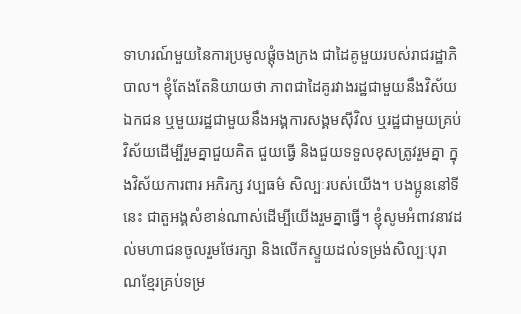ទាហរណ៍មួយនៃការប្រមូលផ្ដុំចងក្រង ជាដៃគូមួយរបស់រាជរដ្ឋាភិបាល។ ខ្ញុំតែងតែនិយាយថា ភាពជាដៃគូរវាងរដ្ឋជាមួយនឹងវិស័យឯកជន ឬមួយរដ្ឋជាមួយនឹងអង្គការសង្គមស៊ីវិល ឬរដ្ឋជាមួយគ្រប់វិស័យដើម្បីរួមគ្នាជួយគិត ជួយធ្វើ និងជួយទទួលខុសត្រូវរួមគ្នា ក្នុងវិស័យការពារ អភិរក្ស វប្បធម៌ សិល្បៈរបស់យើង។ បងប្អូននៅទីនេះ ជាតួអង្គសំខាន់ណាស់ដើម្បីយើងរួមគ្នាធ្វើ។ ខ្ញុំសូមអំពាវនាវដល់មហាជនចូលរួមថែរក្សា និងលើកស្ទួយដល់ទម្រង់សិល្បៈបុរាណខ្មែរគ្រប់ទម្រ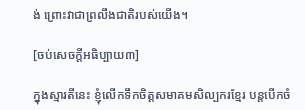ង់ ព្រោះវាជាព្រលឹងជាតិរបស់យើង។

[ចប់សេចក្ដីអធិប្បាយ៣]

ក្នុងស្មារតីនេះ ខ្ញុំលើកទឹកចិត្តសមាគមសិល្បករខ្មែរ បន្តបើកចំ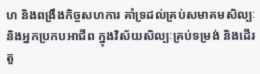ហ និងពង្រឹងកិច្ចសហការ គាំទ្រដល់គ្រប់សមាគមសិល្បៈ និងអ្នកប្រកបអាជីព ក្នុងវិស័យសិល្បៈគ្រប់ទម្រង់ និងដើរតួ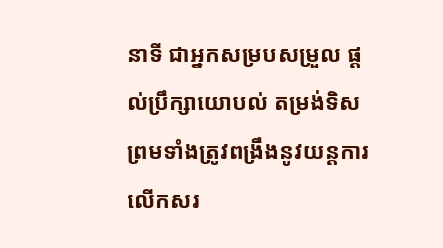នាទី ជាអ្នកសម្របសម្រួល ផ្តល់ប្រឹក្សាយោបល់ តម្រង់ទិស ព្រមទាំងត្រូវពង្រឹងនូវយន្តការលើកសរ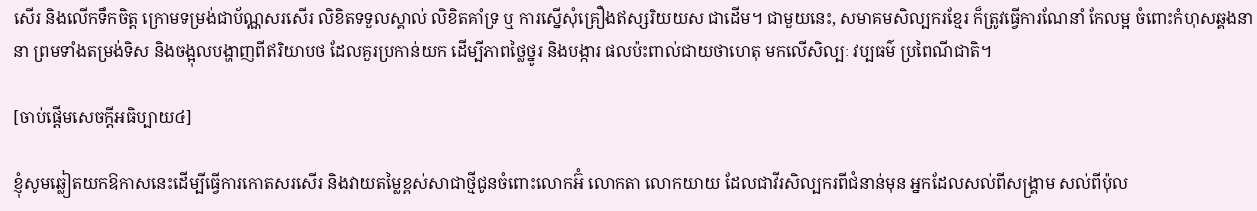សើរ និងលើកទឹកចិត្ត ក្រោមទម្រង់ជាប័ណ្ណសរសើរ លិខិតទទួលស្គាល់ លិខិតគាំទ្រ ឬ ការស្នើសុំគ្រឿងឥស្សរិយយស ជាដើម។ ជាមួយនេះ, សមាគមសិល្បករខ្មែរ ក៏ត្រូវធ្វើការណែនាំ កែលម្អ ចំពោះកំហុសឆ្គងនានា ព្រមទាំងតម្រង់ទិស និងចង្អុលបង្ហាញពីឥរិយាបថ ដែលគួរប្រកាន់យក ដើម្បីភាពថ្លៃថ្នូរ និងបង្ការ ផលប៉ះពាល់ជាយថាហេតុ មកលើសិល្បៈ វប្បធម៌ ប្រពៃណីជាតិ។

[ចាប់ផ្តើមសេចក្តីអធិប្បាយ៤]

ខ្ញុំសូមឆ្លៀតយកឱកាសនេះដើម្បីធ្វើការកោតសរសើរ និងវាយតម្លៃខ្ពស់សាជាថ្មីជូនចំពោះលោកអ៊ំ លោកតា លោកយាយ ដែលជាវីរសិល្បករពីជំនាន់មុន អ្នកដែលសល់ពីសង្គ្រាម សល់ពីប៉ុល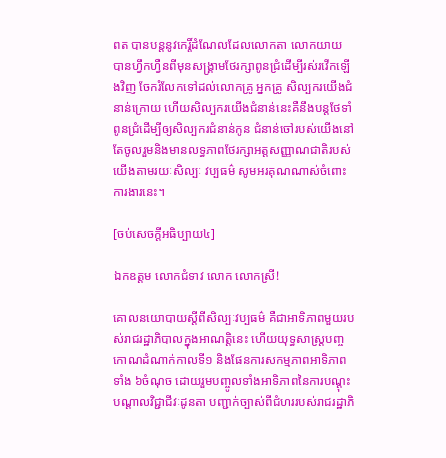ពត បានបន្តនូវកេរ្តិ៍ដំណែលដែលលោកតា លោកយាយ បានហ្វឹកហ្វឺនពីមុនសង្គ្រាមថែរក្សាពូនជ្រំដើម្បីរស់រវើកឡើងវិញ ចែករំលែកទៅដល់លោកគ្រូ អ្នកគ្រូ សិល្បករយើងជំនាន់ក្រោយ ហើយសិល្បករយើងជំនាន់នេះគឺនឹងបន្តថែទាំពូនជ្រំដើម្បីឲ្យសិល្បករជំនាន់កូន ជំនាន់ចៅរបស់យើងនៅតែចូលរួមនិងមានលទ្ធភាពថែរក្សាអត្តសញ្ញាណជាតិរបស់យើងតាមរយៈសិល្បៈ វប្បធម៌ សូមអរគុណណាស់ចំពោះការងារនេះ។

[ចប់សេចក្តីអធិប្បាយ៤]

ឯកឧត្ដម លោកជំទាវ លោក លោកស្រី!

គោលនយោបាយស្តីពីសិល្បៈវប្បធម៌ គឺជាអាទិភាពមួយរបស់រាជរដ្ឋាភិបាលក្នុងអាណត្តិនេះ ហើយយុទ្ធសាស្ត្របញ្ចកោណដំណាក់កាលទី១ និងផែនការសកម្មភាពអាទិភាពទាំង ៦ចំណុច ដោយរួមបញ្ចូលទាំងអាទិភាពនៃការបណ្តុះបណ្តាលវិជ្ជាជីវៈដូនតា បញ្ជាក់ច្បាស់ពីជំហររបស់រាជរដ្ឋាភិ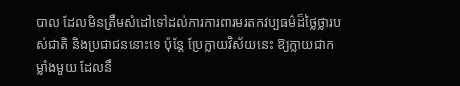បាល ដែលមិនត្រឹមសំដៅទៅដល់ការការពារមរតកវប្បធម៌ដ៏ថ្លៃថ្លារបស់ជាតិ និងប្រជាជននោះទេ ប៉ុន្តែ ប្រែក្លាយវិស័យនេះ ឱ្យក្លាយជាកម្លាំងមួយ ដែលនឹ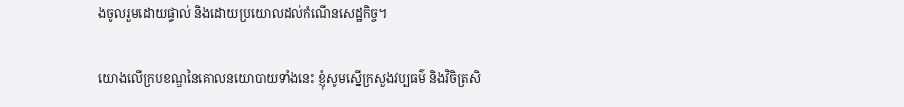ងចូលរួមដោយផ្ទាល់ និងដោយប្រយោលដល់កំណើនសេដ្ឋកិច្ច។

យោងលើក្របខណ្ឌនៃគោលនយោបាយទាំងនេះ ខ្ញុំសូមស្នើក្រសួងវប្បធម៌ និងវិចិត្រសិ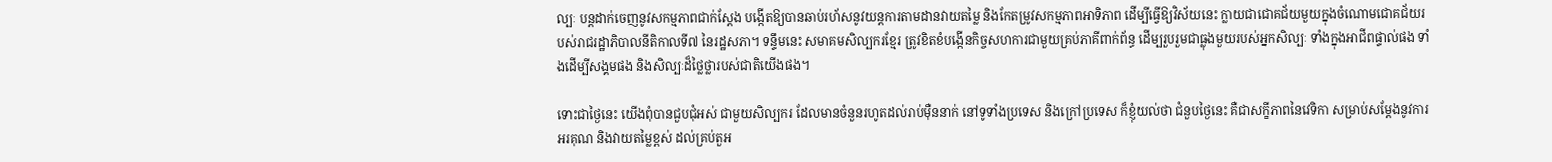ល្បៈ បន្តដាក់ចេញនូវសកម្មភាពជាក់ស្តែង បង្កើតឱ្យបានឆាប់រហ័សនូវយន្តការតាមដានវាយតម្លៃ និងកែតម្រូវសកម្មភាពអាទិភាព ដើម្បីធ្វើឱ្យវិស័យនេះ ក្លាយជាជោគជ័យមួយក្នុងចំណោមជោគជ័យរបស់រាជរដ្ឋាភិបាលនីតិកាលទី៧ នៃរដ្ឋសភា។ ទន្ទឹមនេះ សមាគមសិល្បករខ្មែរ ត្រូវខិតខំបង្កើនកិច្ចសហការជាមួយគ្រប់ភាគីពាក់ព័ន្ធ ដើម្បរួបរួមជាធ្លុងមួយរបស់អ្នកសិល្បៈ ទាំងក្នុងអាជីពផ្ទាល់ផង ទាំងដើម្បីសង្គមផង និងសិល្បៈដ៏ថ្លៃថ្លារបស់ជាតិយើងផង។

ទោះជាថ្ងៃនេះ យើងពុំបានជួបជុំអស់ ជាមួយសិល្បករ ដែលមានចំនួនរហូតដល់រាប់ម៉ឺននាក់ នៅទូទាំងប្រទេស និងក្រៅប្រទេស ក៏ខ្ញុំយល់ថា ជំនួបថ្ងៃនេះ គឺជាសក្ខីភាពនៃវេទិកា សម្រាប់សម្ដែងនូវការអរគុណ និងវាយតម្លៃខ្ពស់ ដល់គ្រប់តួអ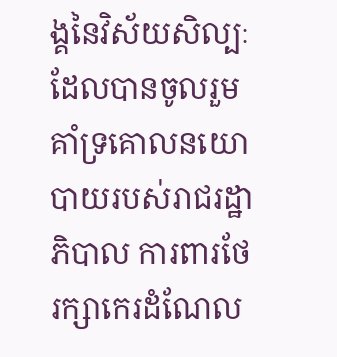ង្គនៃវិស័យសិល្បៈ ដែលបានចូលរួមគាំទ្រគោលនយោបាយរបស់រាជរដ្ឋាភិបាល ការពារថែរក្សាកេរដំណែល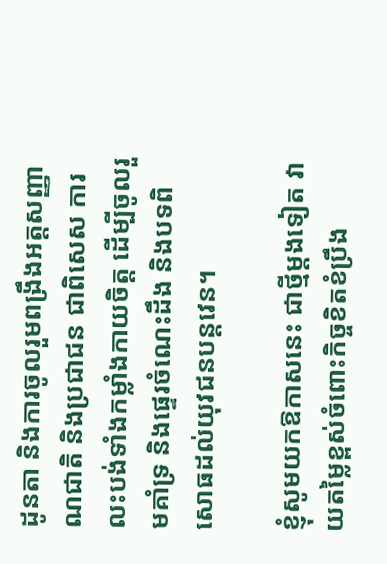ដូនតា និងការចូលរួមពង្រឹងអត្តសញ្ញាណជាតិ និងប្រជាជន ជាពិសេស ការលះបង់ទាំងកម្លាំងកាយចិត្ត ដើម្បីចូលរួមគាំទ្រ និងផ្ទេរចំណេះដឹង និងបទពិសោធដល់យុវជនបន្តវេន។

ខ្ញុំសូមយកឱកាសនេះ ជាថ្មីម្តងទៀត វាយតម្លៃខ្ពស់ចំពោះកិច្ចខិតខំប្រឹង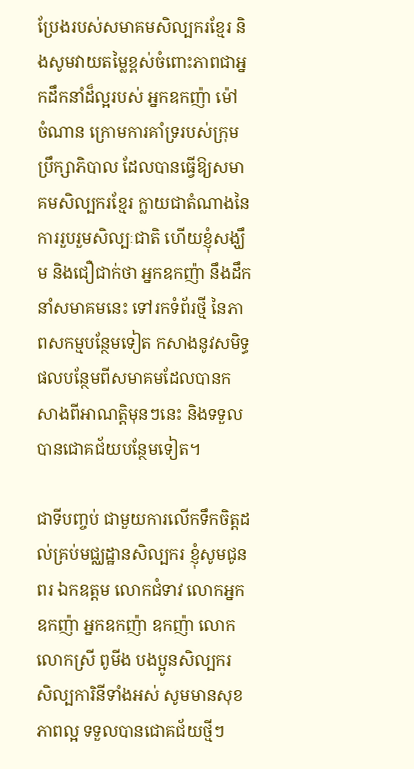ប្រែងរបស់សមាគមសិល្បករខ្មែរ និងសូមវាយតម្លៃខ្ពស់ចំពោះភាពជាអ្នកដឹកនាំដ៏ល្អរបស់ អ្នកឧកញ៉ា ម៉ៅ ចំណាន ក្រោមការគាំទ្ររបស់ក្រុមប្រឹក្សាភិបាល ដែលបានធ្វើឱ្យសមាគមសិល្បករខ្មែរ ក្លាយជាតំណាងនៃការរួបរួមសិល្បៈជាតិ ហើយខ្ញុំសង្ឃឹម និងជឿជាក់ថា អ្នកឧកញ៉ា នឹងដឹកនាំសមាគមនេះ ទៅរកទំព័រថ្មី នៃភាពសកម្មបន្ថែមទៀត កសាងនូវសមិទ្ធផលបន្ថែមពីសមាគមដែលបានកសាងពីអាណត្តិមុនៗនេះ និងទទួលបានជោគជ័យបន្ថែមទៀត។

ជាទីបញ្ចប់ ជាមួយការលើកទឹកចិត្តដល់គ្រប់មជ្ឈដ្ឋានសិល្បករ ខ្ញុំសូមជូនពរ ឯកឧត្តម លោកជំទាវ លោកអ្នកឧកញ៉ា អ្នកឧកញ៉ា ឧកញ៉ា លោក លោកស្រី ពូមីង បងប្អូនសិល្បករ សិល្បការិនីទាំងអស់ សូមមានសុខភាពល្អ ទទួលបានជោគជ័យថ្មីៗ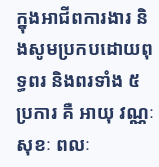ក្នុងអាជីពការងារ និងសូមប្រកបដោយពុទ្ធពរ និងពរទាំង ៥ ប្រការ គឺ អាយុ វណ្ណៈ សុខៈ ពលៈ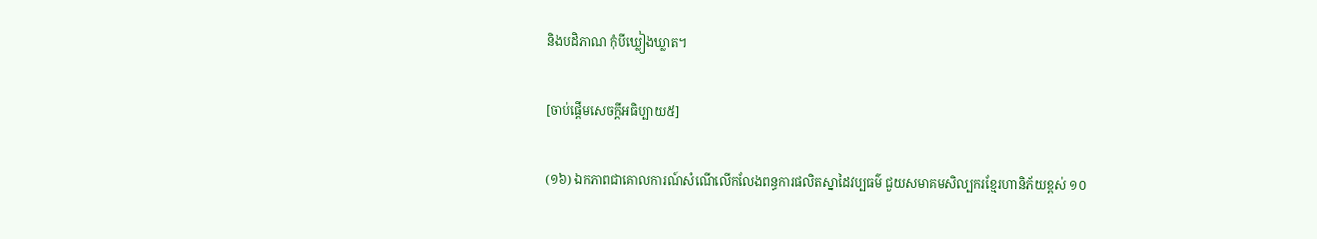និងបដិភាណ កុំបីឃ្លៀងឃ្លាត។

[ចាប់ផ្តើមសេចក្តីអធិប្បាយ៥]

(១៦) ឯកភាពជាគោលការណ៍សំណើលើកលែងពន្ធការផលិតស្នាដៃវប្បធម៌ ជួយសមាគមសិល្បករខ្មែរហានិភ័យខ្ពស់ ១០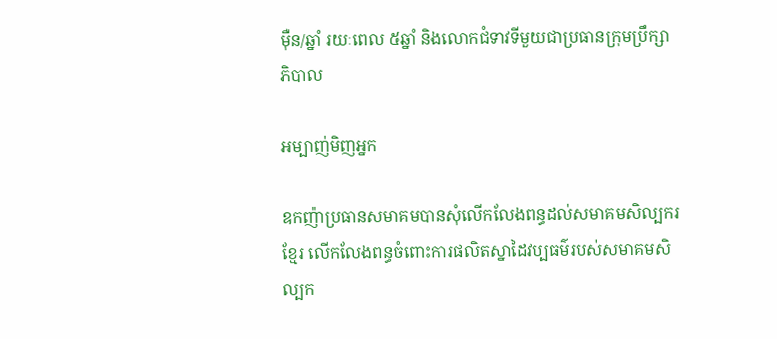ម៉ឺន/ឆ្នាំ រយៈពេល ៥ឆ្នាំ និងលោកជំទាវទីមួយជាប្រធានក្រុមប្រឹក្សាភិបាល

អម្បាញ់មិញអ្នក

ឧកញ៉ាប្រធានសមាគមបានសុំលើកលែងពន្ធដល់សមាគមសិល្បករខ្មែរ លើកលែងពន្ធចំពោះការផលិតស្នាដៃវប្បធម៌របស់សមាគមសិល្បក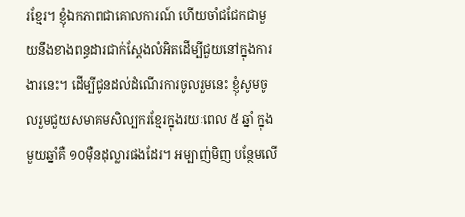រខ្មែរ។ ខ្ញុំឯកភាពជាគោលការណ៍ ហើយចាំជជែកជាមួយនឹងខាងពន្ធដារជាក់ស្តែងលំអិតដើម្បីជួយនៅក្នុងការងារនេះ។ ដើម្បីជូនដល់ដំណើរការចូលរួមនេះ ខ្ញុំសូមចូលរួមជួយសមាគមសិល្បករខ្មែរក្នុងរយៈពេល ៥ ឆ្នាំ ក្នុងមួយឆ្នាំគឺ ១០ម៉ឺនដុល្លារផងដែរ។ អម្បាញ់មិញ បន្ថែមលើ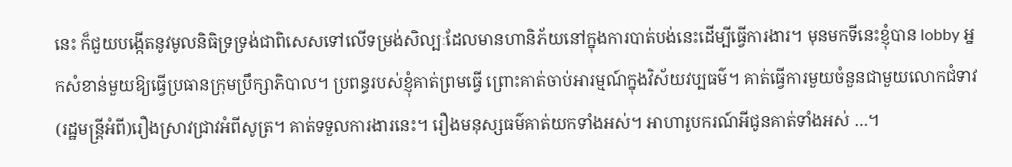នេះ ក៏ជួយបង្កើតនូវមូលនិធិទ្រទ្រង់ជាពិសេសទៅលើទម្រង់សិល្បៈដែលមានហានិភ័យនៅក្នុងការបាត់បង់នេះដើម្បីធ្វើការងារ។ មុនមកទីនេះខ្ញុំបាន lobby អ្នកសំខាន់មួយឱ្យធ្វើប្រធានក្រុមប្រឹក្សាភិបាល។ ប្រពន្ធរបស់ខ្ញុំគាត់ព្រមធ្វើ ព្រោះគាត់ចាប់អារម្មណ៍ក្នុងវិស័យវប្បធម៌។ គាត់ធ្វើការមួយចំនួនជាមួយលោកជំទាវ(រដ្ឋមន្ត្រីអំពី)រឿងស្រាវជ្រាវអំពីសូត្រ។ គាត់ទទួលការងារនេះ។ រឿងមនុស្សធម៌គាត់យកទាំងអស់។ អាហារូបករណ៍អីជូនគាត់ទាំងអស់ …។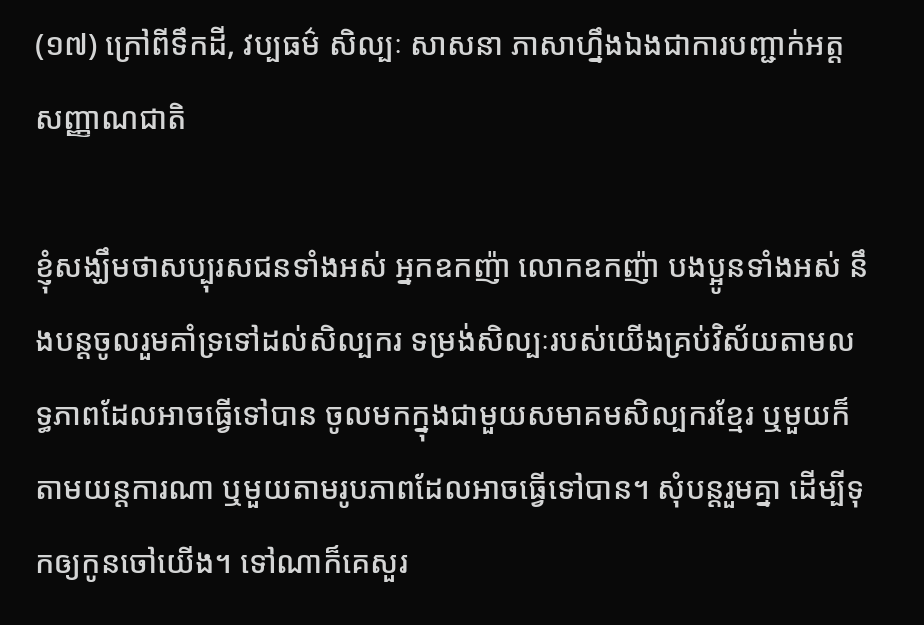(១៧) ក្រៅពីទឹកដី, វប្បធម៌ សិល្បៈ សាសនា ភាសាហ្នឹងឯងជាការបញ្ជាក់អត្តសញ្ញាណជាតិ

ខ្ញុំសង្ឃឹមថាសប្បុរសជនទាំងអស់ អ្នកឧកញ៉ា លោកឧកញ៉ា បងប្អូនទាំងអស់ នឹងបន្តចូលរួមគាំទ្រទៅដល់សិល្បករ ទម្រង់សិល្បៈរបស់យើងគ្រប់វិស័យតាមលទ្ធភាពដែលអាចធ្វើទៅបាន ចូលមកក្នុងជាមួយសមាគមសិល្បករខ្មែរ ឬមួយក៏តាមយន្តការណា ឬមួយតាមរូបភាពដែលអាចធ្វើទៅបាន។ សុំបន្តរួមគ្នា ដើម្បីទុកឲ្យកូនចៅយើង។ ទៅណាក៏គេសួរ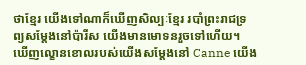ថាខ្មែរ យើងទៅណាក៏ឃើញសិល្បៈខ្មែរ របាំព្រះរាជទ្រព្យសម្តែងនៅប៉ារីស យើងមានមោទនរួចទៅហើយ។ ឃើញល្ខោនខោលរបស់យើងសម្តែងនៅ Canne យើង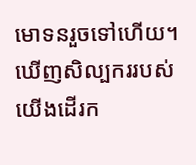មោទនរួចទៅហើយ។ ឃើញសិល្បកររបស់យើងដើរក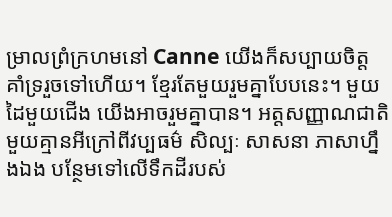ម្រាលព្រំក្រហមនៅ Canne យើងក៏សប្បាយចិត្ត គាំទ្ររួចទៅហើយ។ ខ្មែរតែមួយរួមគ្នាបែបនេះ។ មួយដៃមួយជើង យើងអាចរួមគ្នាបាន។ អត្តសញ្ញាណជាតិមួយគ្មានអីក្រៅពីវប្បធម៌ សិល្បៈ សាសនា ភាសាហ្នឹងឯង បន្ថែមទៅលើទឹកដីរបស់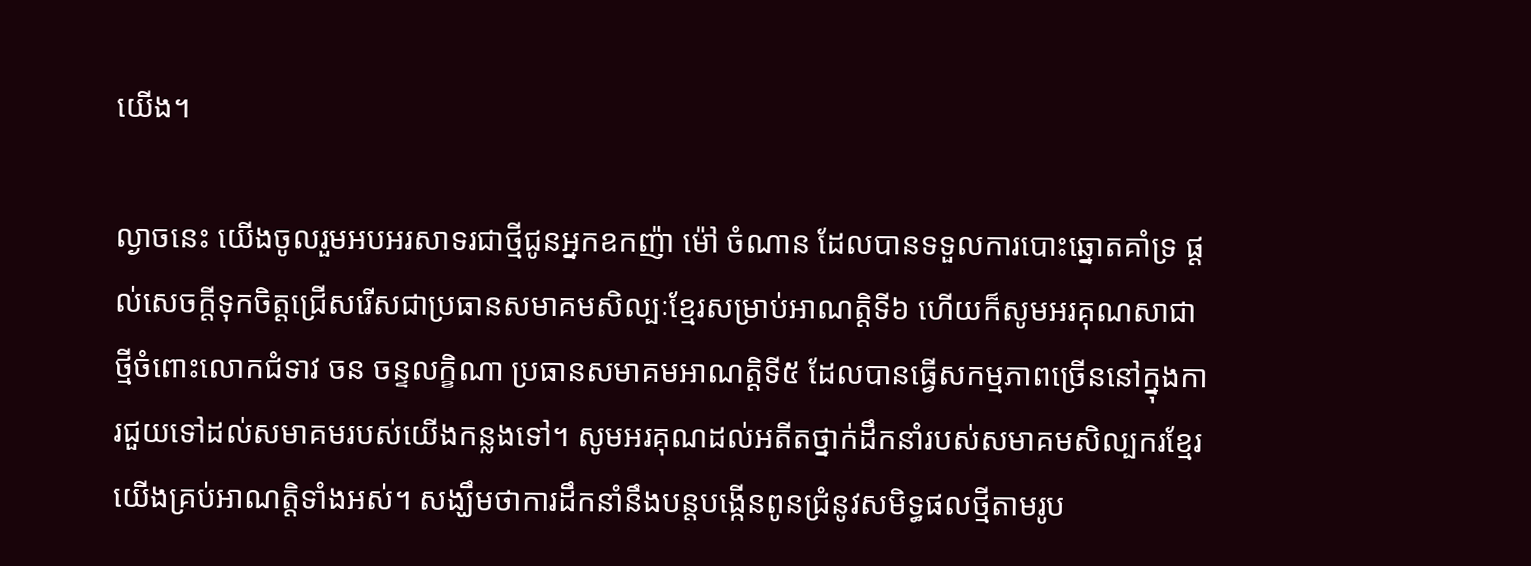យើង។

ល្ងាចនេះ យើងចូលរួមអបអរសាទរជាថ្មីជូនអ្នកឧកញ៉ា ម៉ៅ ចំណាន ដែលបានទទួលការបោះឆ្នោតគាំទ្រ ផ្ដល់សេចក្តីទុកចិត្តជ្រើសរើសជាប្រធានសមាគមសិល្បៈខ្មែរសម្រាប់អាណត្តិទី៦ ហើយក៏សូមអរគុណសាជាថ្មីចំពោះលោកជំទាវ ចន ចន្ទលក្ខិណា ប្រធានសមាគមអាណត្តិទី៥ ដែលបានធ្វើសកម្មភាពច្រើននៅក្នុងការជួយទៅដល់សមាគមរបស់យើងកន្លងទៅ។ សូមអរគុណដល់អតីតថ្នាក់ដឹកនាំរបស់សមាគមសិល្បករខ្មែរយើងគ្រប់អាណត្តិទាំងអស់។ សង្ឃឹមថាការដឹកនាំនឹងបន្តបង្កើនពូនជ្រំនូវសមិទ្ធផលថ្មីតាមរូប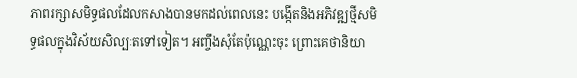ភាពរក្សាសមិទ្ធផលដែលកសាងបានមកដល់ពេលនេះ បង្កើតនិងអភិវឌ្ឍថ្មីសមិទ្ធផលក្នុងវិស័យសិល្បៈតទៅទៀត។ អញ្ចឹងសុំតែប៉ុណ្ណេះចុះ ព្រោះគេថានិយា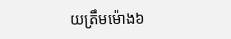យត្រឹមម៉ោង៦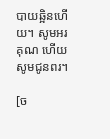បាយឆ្អិនហើយ។ សូមអរគុណ ហើយសូមជូនពរ។

[ច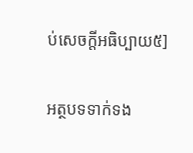ប់សេចក្តីអធិប្បាយ៥]

អត្ថបទទាក់ទង